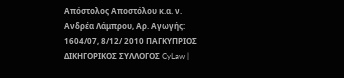Απόστολος Αποστόλου κ.α. ν. Ανδρέα Λάμπρου, Αρ. Αγωγής: 1604/07, 8/12/ 2010 ΠΑΓΚΥΠΡΙΟΣ ΔΙΚΗΓΟΡΙΚΟΣ ΣΥΛΛΟΓΟΣ CyLaw |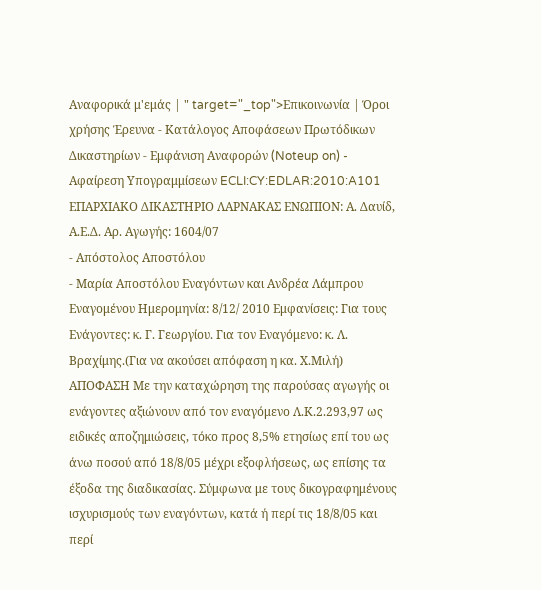Αναφορικά μ'εμάς | " target="_top">Επικοινωνία | Όροι χρήσης Έρευνα - Κατάλογος Αποφάσεων Πρωτόδικων Δικαστηρίων - Εμφάνιση Αναφορών (Noteup on) - Αφαίρεση Υπογραμμίσεων ECLI:CY:EDLAR:2010:A101 ΕΠΑΡΧΙΑΚΟ ΔΙΚΑΣΤΗΡΙΟ ΛΑΡΝΑΚΑΣ ΕΝΩΠΙΟΝ: Α. Δαυίδ, Α.Ε.Δ. Αρ. Αγωγής: 1604/07
- Απόστολος Αποστόλου
- Μαρία Αποστόλου Εναγόντων και Ανδρέα Λάμπρου Εναγομένου Ημερομηνία: 8/12/ 2010 Εμφανίσεις: Για τους Ενάγοντες: κ. Γ. Γεωργίου. Για τον Εναγόμενο: κ. Λ. Βραχίμης.(Για να ακούσει απόφαση η κα. Χ.Μιλή) ΑΠΟΦΑΣΗ Με την καταχώρηση της παρούσας αγωγής οι ενάγοντες αξιώνουν από τον εναγόμενο Λ.Κ.2.293,97 ως ειδικές αποζημιώσεις, τόκο προς 8,5% ετησίως επί του ως άνω ποσού από 18/8/05 μέχρι εξοφλήσεως, ως επίσης τα έξοδα της διαδικασίας. Σύμφωνα με τους δικογραφημένους ισχυρισμούς των εναγόντων, κατά ή περί τις 18/8/05 και περί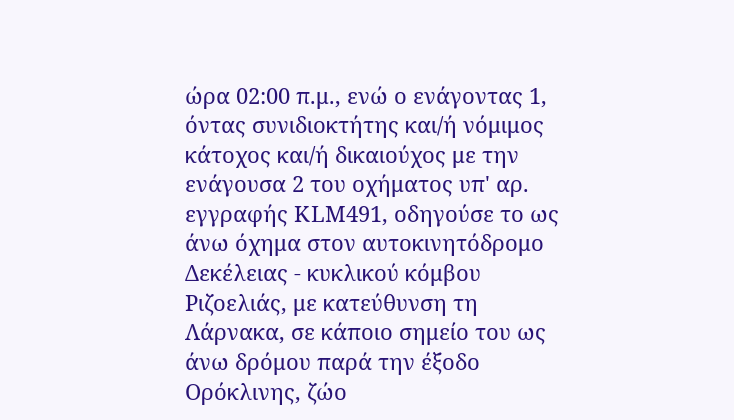ώρα 02:00 π.μ., ενώ ο ενάγοντας 1, όντας συνιδιοκτήτης και/ή νόμιμος κάτοχος και/ή δικαιούχος με την ενάγουσα 2 του οχήματος υπ' αρ. εγγραφής ΚLM491, οδηγούσε το ως άνω όχημα στον αυτοκινητόδρομο Δεκέλειας - κυκλικού κόμβου Ριζοελιάς, με κατεύθυνση τη Λάρνακα, σε κάποιο σημείο του ως άνω δρόμου παρά την έξοδο Ορόκλινης, ζώο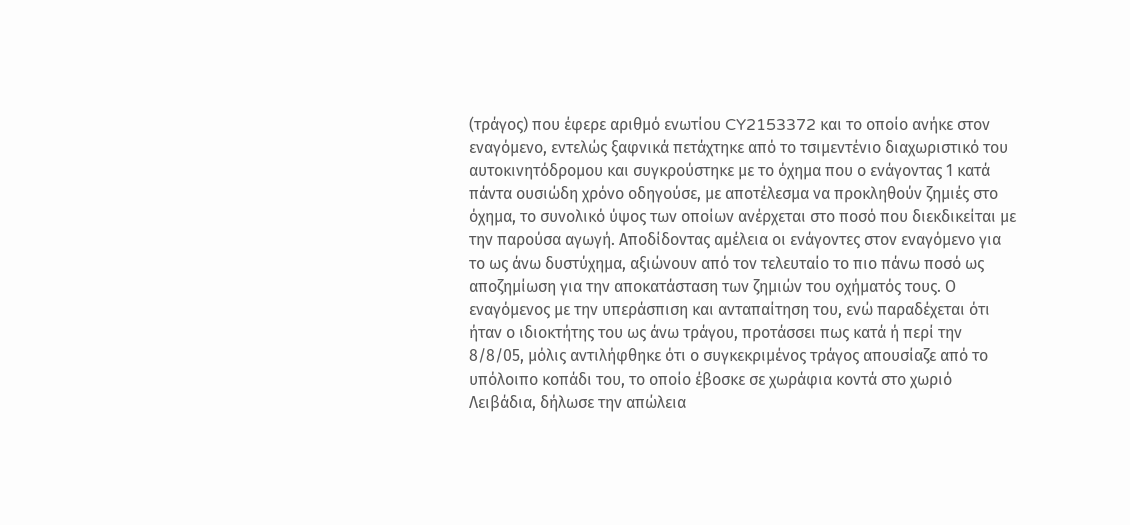(τράγος) που έφερε αριθμό ενωτίου CY2153372 και το οποίο ανήκε στον εναγόμενο, εντελώς ξαφνικά πετάχτηκε από το τσιμεντένιο διαχωριστικό του αυτοκινητόδρομου και συγκρούστηκε με το όχημα που ο ενάγοντας 1 κατά πάντα ουσιώδη χρόνο οδηγούσε, με αποτέλεσμα να προκληθούν ζημιές στο όχημα, το συνολικό ύψος των οποίων ανέρχεται στο ποσό που διεκδικείται με την παρούσα αγωγή. Αποδίδοντας αμέλεια οι ενάγοντες στον εναγόμενο για το ως άνω δυστύχημα, αξιώνουν από τον τελευταίο το πιο πάνω ποσό ως αποζημίωση για την αποκατάσταση των ζημιών του οχήματός τους. Ο εναγόμενος με την υπεράσπιση και ανταπαίτηση του, ενώ παραδέχεται ότι ήταν ο ιδιοκτήτης του ως άνω τράγου, προτάσσει πως κατά ή περί την 8/8/05, μόλις αντιλήφθηκε ότι ο συγκεκριμένος τράγος απουσίαζε από το υπόλοιπο κοπάδι του, το οποίο έβοσκε σε χωράφια κοντά στο χωριό Λειβάδια, δήλωσε την απώλεια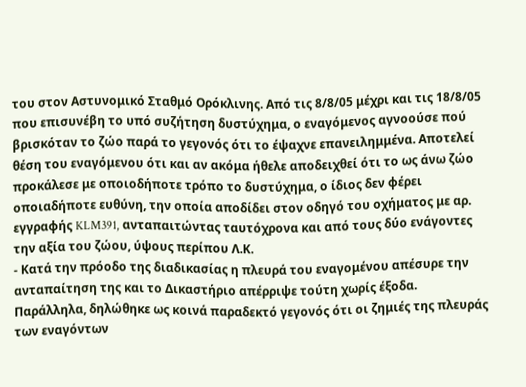του στον Αστυνομικό Σταθμό Ορόκλινης. Από τις 8/8/05 μέχρι και τις 18/8/05 που επισυνέβη το υπό συζήτηση δυστύχημα, ο εναγόμενος αγνοούσε πού βρισκόταν το ζώο παρά το γεγονός ότι το έψαχνε επανειλημμένα. Αποτελεί θέση του εναγόμενου ότι και αν ακόμα ήθελε αποδειχθεί ότι το ως άνω ζώο προκάλεσε με οποιοδήποτε τρόπο το δυστύχημα, ο ίδιος δεν φέρει οποιαδήποτε ευθύνη, την οποία αποδίδει στον οδηγό του οχήματος με αρ. εγγραφής KLM391, ανταπαιτώντας ταυτόχρονα και από τους δύο ενάγοντες την αξία του ζώου, ύψους περίπου Λ.Κ.
- Κατά την πρόοδο της διαδικασίας η πλευρά του εναγομένου απέσυρε την ανταπαίτηση της και το Δικαστήριο απέρριψε τούτη χωρίς έξοδα. Παράλληλα, δηλώθηκε ως κοινά παραδεκτό γεγονός ότι οι ζημιές της πλευράς των εναγόντων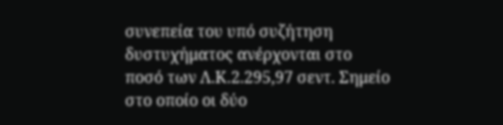συνεπεία του υπό συζήτηση δυστυχήματος ανέρχονται στο ποσό των Λ.Κ.2.295,97 σεντ. Σημείο στο οποίο οι δύο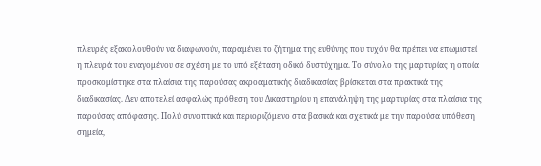πλευρές εξακολουθούν να διαφωνούν, παραμένει το ζήτημα της ευθύνης που τυχόν θα πρέπει να επωμιστεί η πλευρά του εναγομένου σε σχέση με το υπό εξέταση οδικό δυστύχημα. Το σύνολο της μαρτυρίας η οποία προσκομίστηκε στα πλαίσια της παρούσας ακροαματικής διαδικασίας βρίσκεται στα πρακτικά της διαδικασίας. Δεν αποτελεί ασφαλώς πρόθεση του Δικαστηρίου η επανάληψη της μαρτυρίας στα πλαίσια της παρούσας απόφασης. Πολύ συνοπτικά και περιοριζόμενο στα βασικά και σχετικά με την παρούσα υπόθεση σημεία,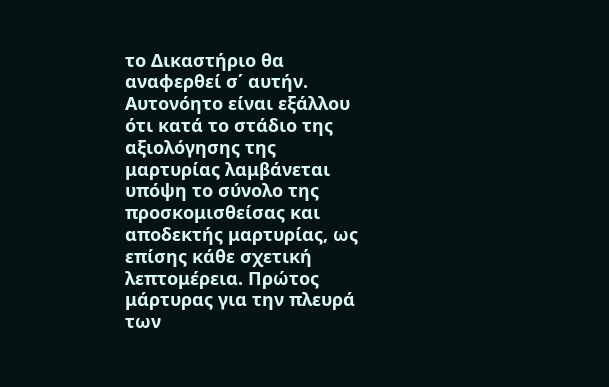το Δικαστήριο θα αναφερθεί σ΄ αυτήν. Αυτονόητο είναι εξάλλου ότι κατά το στάδιο της αξιολόγησης της μαρτυρίας λαμβάνεται υπόψη το σύνολο της προσκομισθείσας και αποδεκτής μαρτυρίας, ως επίσης κάθε σχετική λεπτομέρεια. Πρώτος μάρτυρας για την πλευρά των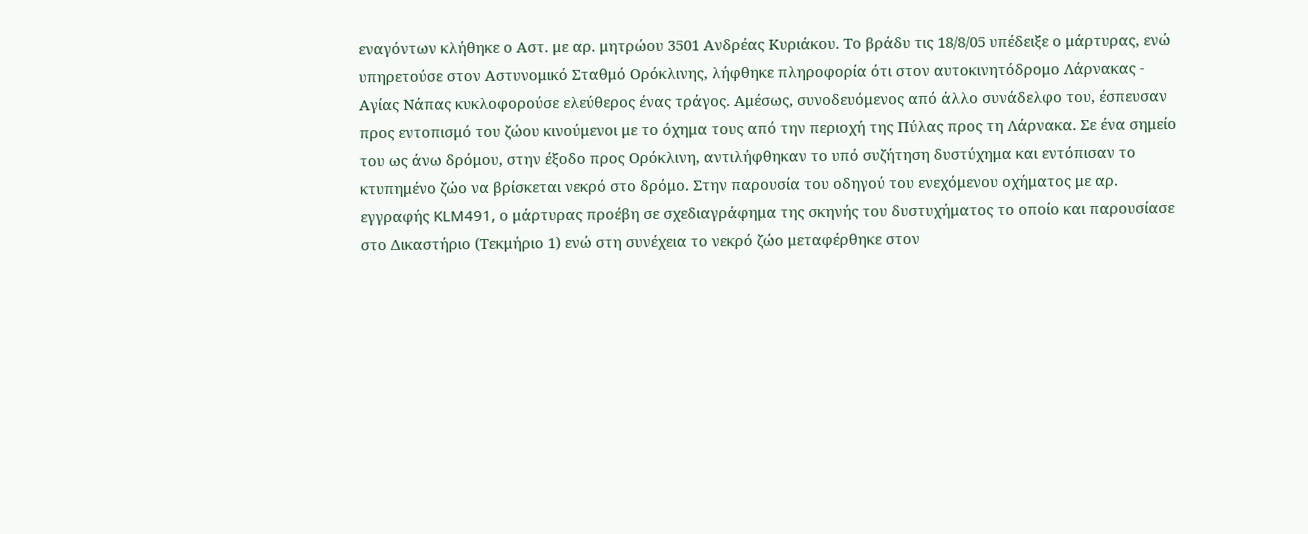εναγόντων κλήθηκε ο Αστ. με αρ. μητρώου 3501 Ανδρέας Κυριάκου. Το βράδυ τις 18/8/05 υπέδειξε ο μάρτυρας, ενώ υπηρετούσε στον Αστυνομικό Σταθμό Ορόκλινης, λήφθηκε πληροφορία ότι στον αυτοκινητόδρομο Λάρνακας - Αγίας Νάπας κυκλοφορούσε ελεύθερος ένας τράγος. Αμέσως, συνοδευόμενος από άλλο συνάδελφο του, έσπευσαν προς εντοπισμό του ζώου κινούμενοι με το όχημα τους από την περιοχή της Πύλας προς τη Λάρνακα. Σε ένα σημείο του ως άνω δρόμου, στην έξοδο προς Ορόκλινη, αντιλήφθηκαν το υπό συζήτηση δυστύχημα και εντόπισαν το κτυπημένο ζώο να βρίσκεται νεκρό στο δρόμο. Στην παρουσία του οδηγού του ενεχόμενου οχήματος με αρ. εγγραφής KLM491, ο μάρτυρας προέβη σε σχεδιαγράφημα της σκηνής του δυστυχήματος το οποίο και παρουσίασε στο Δικαστήριο (Τεκμήριο 1) ενώ στη συνέχεια το νεκρό ζώο μεταφέρθηκε στον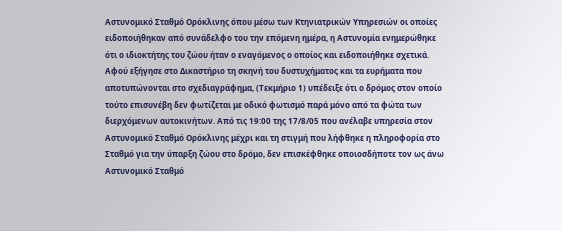Αστυνομικό Σταθμό Ορόκλινης όπου μέσω των Κτηνιατρικών Υπηρεσιών οι οποίες ειδοποιήθηκαν από συνάδελφο του την επόμενη ημέρα, η Αστυνομία ενημερώθηκε ότι ο ιδιοκτήτης του ζώου ήταν ο εναγόμενος ο οποίος και ειδοποιήθηκε σχετικά. Αφού εξήγησε στο Δικαστήριο τη σκηνή του δυστυχήματος και τα ευρήματα που αποτυπώνονται στο σχεδιαγράφημα, (Τεκμήριο 1) υπέδειξε ότι ο δρόμος στον οποίο τούτο επισυνέβη δεν φωτίζεται με οδικό φωτισμό παρά μόνο από τα φώτα των διερχόμενων αυτοκινήτων. Από τις 19:00 της 17/8/05 που ανέλαβε υπηρεσία στον Αστυνομικό Σταθμό Ορόκλινης μέχρι και τη στιγμή που λήφθηκε η πληροφορία στο Σταθμό για την ύπαρξη ζώου στο δρόμο, δεν επισκέφθηκε οποιοσδήποτε τον ως άνω Αστυνομικό Σταθμό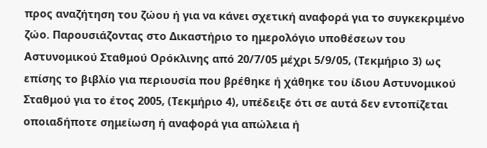προς αναζήτηση του ζώου ή για να κάνει σχετική αναφορά για το συγκεκριμένο ζώο. Παρουσιάζοντας στο Δικαστήριο το ημερολόγιο υποθέσεων του Αστυνομικού Σταθμού Ορόκλινης από 20/7/05 μέχρι 5/9/05, (Τεκμήριο 3) ως επίσης το βιβλίο για περιουσία που βρέθηκε ή χάθηκε του ίδιου Αστυνομικού Σταθμού για το έτος 2005, (Τεκμήριο 4), υπέδειξε ότι σε αυτά δεν εντοπίζεται οποιαδήποτε σημείωση ή αναφορά για απώλεια ή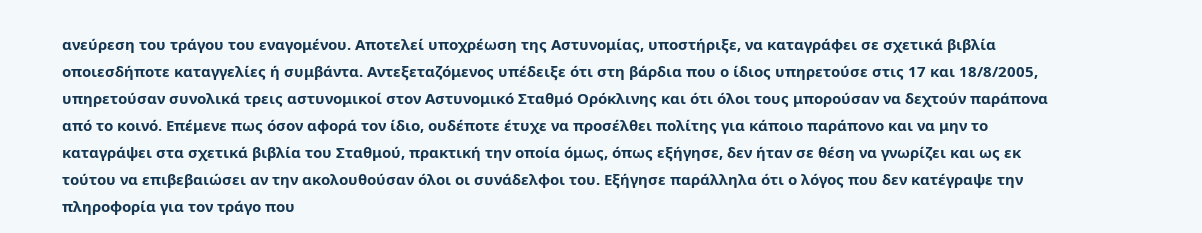ανεύρεση του τράγου του εναγομένου. Αποτελεί υποχρέωση της Αστυνομίας, υποστήριξε, να καταγράφει σε σχετικά βιβλία οποιεσδήποτε καταγγελίες ή συμβάντα. Αντεξεταζόμενος υπέδειξε ότι στη βάρδια που ο ίδιος υπηρετούσε στις 17 και 18/8/2005, υπηρετούσαν συνολικά τρεις αστυνομικοί στον Αστυνομικό Σταθμό Ορόκλινης και ότι όλοι τους μπορούσαν να δεχτούν παράπονα από το κοινό. Επέμενε πως όσον αφορά τον ίδιο, ουδέποτε έτυχε να προσέλθει πολίτης για κάποιο παράπονο και να μην το καταγράψει στα σχετικά βιβλία του Σταθμού, πρακτική την οποία όμως, όπως εξήγησε, δεν ήταν σε θέση να γνωρίζει και ως εκ τούτου να επιβεβαιώσει αν την ακολουθούσαν όλοι οι συνάδελφοι του. Εξήγησε παράλληλα ότι ο λόγος που δεν κατέγραψε την πληροφορία για τον τράγο που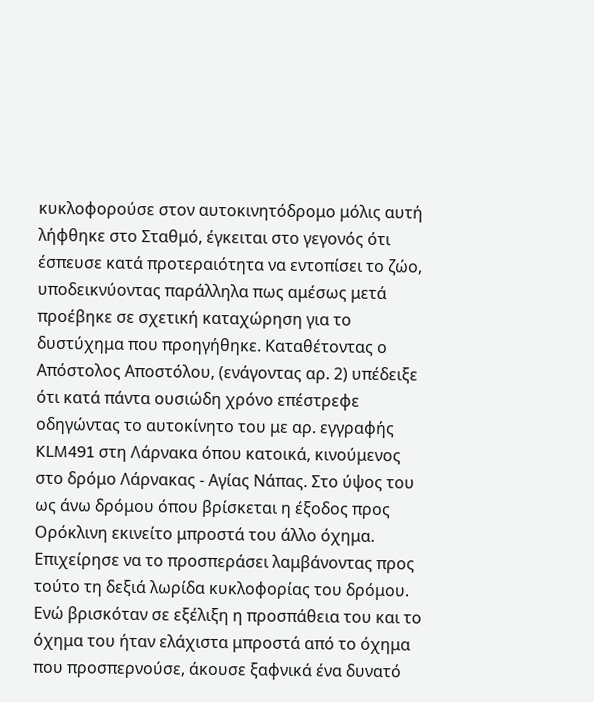κυκλοφορούσε στον αυτοκινητόδρομο μόλις αυτή λήφθηκε στο Σταθμό, έγκειται στο γεγονός ότι έσπευσε κατά προτεραιότητα να εντοπίσει το ζώο, υποδεικνύοντας παράλληλα πως αμέσως μετά προέβηκε σε σχετική καταχώρηση για το δυστύχημα που προηγήθηκε. Καταθέτοντας ο Απόστολος Αποστόλου, (ενάγοντας αρ. 2) υπέδειξε ότι κατά πάντα ουσιώδη χρόνο επέστρεφε οδηγώντας το αυτοκίνητο του με αρ. εγγραφής KLM491 στη Λάρνακα όπου κατοικά, κινούμενος στο δρόμο Λάρνακας - Αγίας Νάπας. Στο ύψος του ως άνω δρόμου όπου βρίσκεται η έξοδος προς Ορόκλινη εκινείτο μπροστά του άλλο όχημα. Επιχείρησε να το προσπεράσει λαμβάνοντας προς τούτο τη δεξιά λωρίδα κυκλοφορίας του δρόμου. Ενώ βρισκόταν σε εξέλιξη η προσπάθεια του και το όχημα του ήταν ελάχιστα μπροστά από το όχημα που προσπερνούσε, άκουσε ξαφνικά ένα δυνατό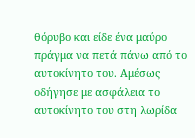θόρυβο και είδε ένα μαύρο πράγμα να πετά πάνω από το αυτοκίνητο του. Αμέσως οδήγησε με ασφάλεια το αυτοκίνητο του στη λωρίδα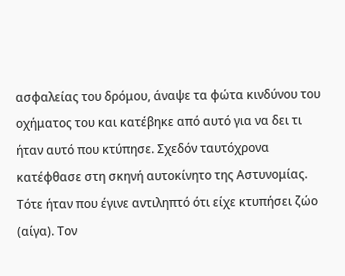ασφαλείας του δρόμου, άναψε τα φώτα κινδύνου του οχήματος του και κατέβηκε από αυτό για να δει τι ήταν αυτό που κτύπησε. Σχεδόν ταυτόχρονα κατέφθασε στη σκηνή αυτοκίνητο της Αστυνομίας. Τότε ήταν που έγινε αντιληπτό ότι είχε κτυπήσει ζώο (αίγα). Τον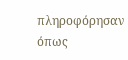πληροφόρησαν όπως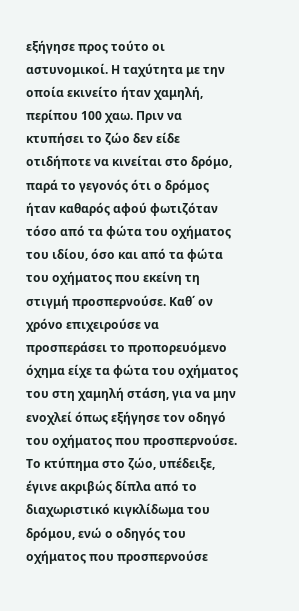εξήγησε προς τούτο οι αστυνομικοί. Η ταχύτητα με την οποία εκινείτο ήταν χαμηλή, περίπου 100 χαω. Πριν να κτυπήσει το ζώο δεν είδε οτιδήποτε να κινείται στο δρόμο, παρά το γεγονός ότι ο δρόμος ήταν καθαρός αφού φωτιζόταν τόσο από τα φώτα του οχήματος του ιδίου, όσο και από τα φώτα του οχήματος που εκείνη τη στιγμή προσπερνούσε. Καθ΄ ον χρόνο επιχειρούσε να προσπεράσει το προπορευόμενο όχημα είχε τα φώτα του οχήματος του στη χαμηλή στάση, για να μην ενοχλεί όπως εξήγησε τον οδηγό του οχήματος που προσπερνούσε. Το κτύπημα στο ζώο, υπέδειξε, έγινε ακριβώς δίπλα από το διαχωριστικό κιγκλίδωμα του δρόμου, ενώ ο οδηγός του οχήματος που προσπερνούσε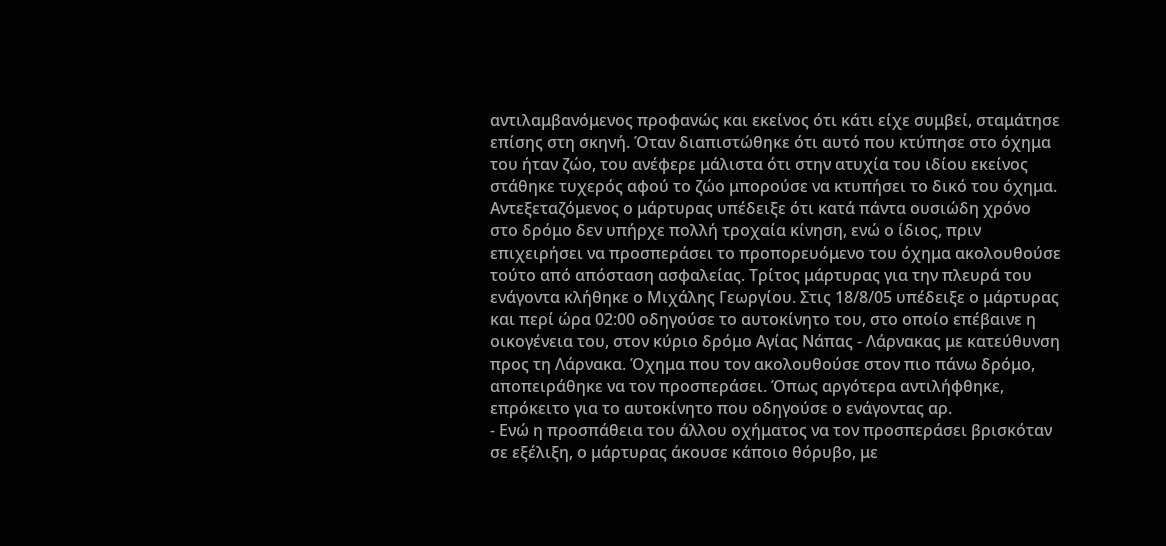αντιλαμβανόμενος προφανώς και εκείνος ότι κάτι είχε συμβεί, σταμάτησε επίσης στη σκηνή. Όταν διαπιστώθηκε ότι αυτό που κτύπησε στο όχημα του ήταν ζώο, του ανέφερε μάλιστα ότι στην ατυχία του ιδίου εκείνος στάθηκε τυχερός αφού το ζώο μπορούσε να κτυπήσει το δικό του όχημα. Αντεξεταζόμενος ο μάρτυρας υπέδειξε ότι κατά πάντα ουσιώδη χρόνο στο δρόμο δεν υπήρχε πολλή τροχαία κίνηση, ενώ ο ίδιος, πριν επιχειρήσει να προσπεράσει το προπορευόμενο του όχημα ακολουθούσε τούτο από απόσταση ασφαλείας. Τρίτος μάρτυρας για την πλευρά του ενάγοντα κλήθηκε ο Μιχάλης Γεωργίου. Στις 18/8/05 υπέδειξε ο μάρτυρας και περί ώρα 02:00 οδηγούσε το αυτοκίνητο του, στο οποίο επέβαινε η οικογένεια του, στον κύριο δρόμο Αγίας Νάπας - Λάρνακας με κατεύθυνση προς τη Λάρνακα. Όχημα που τον ακολουθούσε στον πιο πάνω δρόμο, αποπειράθηκε να τον προσπεράσει. Όπως αργότερα αντιλήφθηκε, επρόκειτο για το αυτοκίνητο που οδηγούσε ο ενάγοντας αρ.
- Ενώ η προσπάθεια του άλλου οχήματος να τον προσπεράσει βρισκόταν σε εξέλιξη, ο μάρτυρας άκουσε κάποιο θόρυβο, με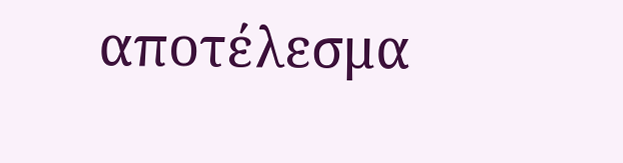αποτέλεσμα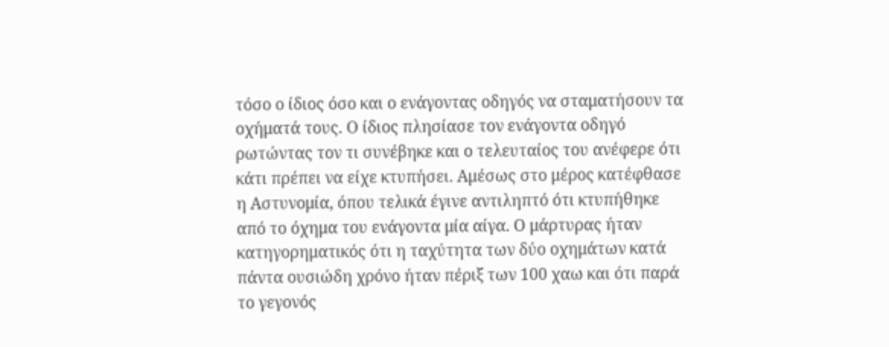τόσο ο ίδιος όσο και ο ενάγοντας οδηγός να σταματήσουν τα οχήματά τους. Ο ίδιος πλησίασε τον ενάγοντα οδηγό ρωτώντας τον τι συνέβηκε και ο τελευταίος του ανέφερε ότι κάτι πρέπει να είχε κτυπήσει. Αμέσως στο μέρος κατέφθασε η Αστυνομία, όπου τελικά έγινε αντιληπτό ότι κτυπήθηκε από το όχημα του ενάγοντα μία αίγα. Ο μάρτυρας ήταν κατηγορηματικός ότι η ταχύτητα των δύο οχημάτων κατά πάντα ουσιώδη χρόνο ήταν πέριξ των 100 χαω και ότι παρά το γεγονός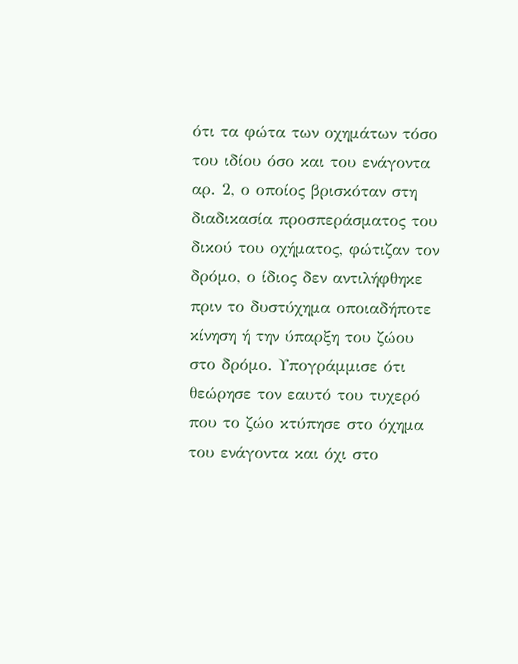ότι τα φώτα των οχημάτων τόσο του ιδίου όσο και του ενάγοντα αρ. 2, ο οποίος βρισκόταν στη διαδικασία προσπεράσματος του δικού του οχήματος, φώτιζαν τον δρόμο, ο ίδιος δεν αντιλήφθηκε πριν το δυστύχημα οποιαδήποτε κίνηση ή την ύπαρξη του ζώου στο δρόμο. Υπογράμμισε ότι θεώρησε τον εαυτό του τυχερό που το ζώο κτύπησε στο όχημα του ενάγοντα και όχι στο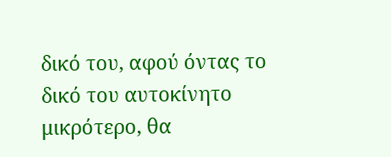δικό του, αφού όντας το δικό του αυτοκίνητο μικρότερο, θα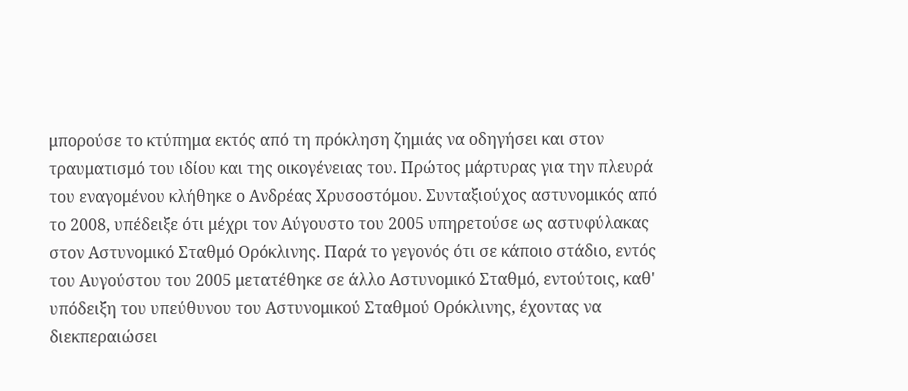μπορούσε το κτύπημα εκτός από τη πρόκληση ζημιάς να οδηγήσει και στον τραυματισμό του ιδίου και της οικογένειας του. Πρώτος μάρτυρας για την πλευρά του εναγομένου κλήθηκε ο Ανδρέας Χρυσοστόμου. Συνταξιούχος αστυνομικός από το 2008, υπέδειξε ότι μέχρι τον Αύγουστο του 2005 υπηρετούσε ως αστυφύλακας στον Αστυνομικό Σταθμό Ορόκλινης. Παρά το γεγονός ότι σε κάποιο στάδιο, εντός του Αυγούστου του 2005 μετατέθηκε σε άλλο Αστυνομικό Σταθμό, εντούτοις, καθ' υπόδειξη του υπεύθυνου του Αστυνομικού Σταθμού Ορόκλινης, έχοντας να διεκπεραιώσει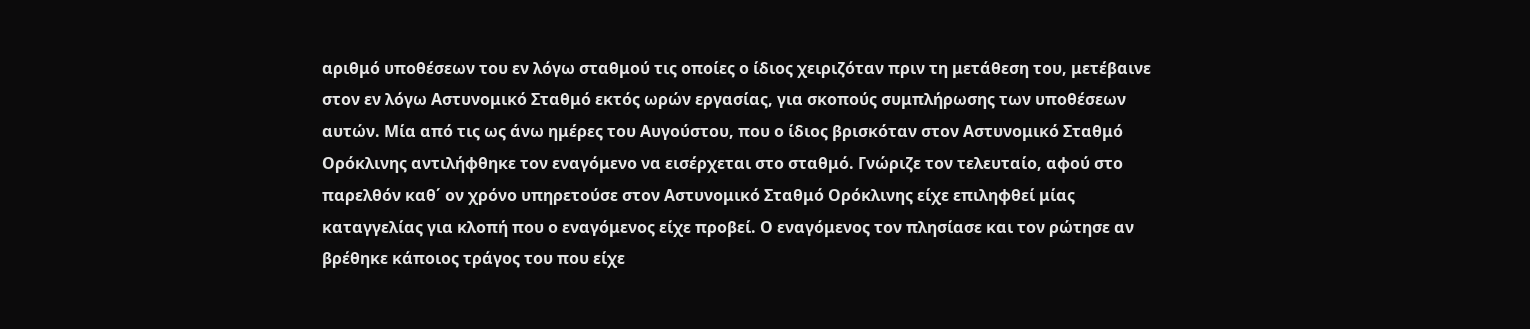αριθμό υποθέσεων του εν λόγω σταθμού τις οποίες ο ίδιος χειριζόταν πριν τη μετάθεση του, μετέβαινε στον εν λόγω Αστυνομικό Σταθμό εκτός ωρών εργασίας, για σκοπούς συμπλήρωσης των υποθέσεων αυτών. Μία από τις ως άνω ημέρες του Αυγούστου, που ο ίδιος βρισκόταν στον Αστυνομικό Σταθμό Ορόκλινης αντιλήφθηκε τον εναγόμενο να εισέρχεται στο σταθμό. Γνώριζε τον τελευταίο, αφού στο παρελθόν καθ΄ ον χρόνο υπηρετούσε στον Αστυνομικό Σταθμό Ορόκλινης είχε επιληφθεί μίας καταγγελίας για κλοπή που ο εναγόμενος είχε προβεί. Ο εναγόμενος τον πλησίασε και τον ρώτησε αν βρέθηκε κάποιος τράγος του που είχε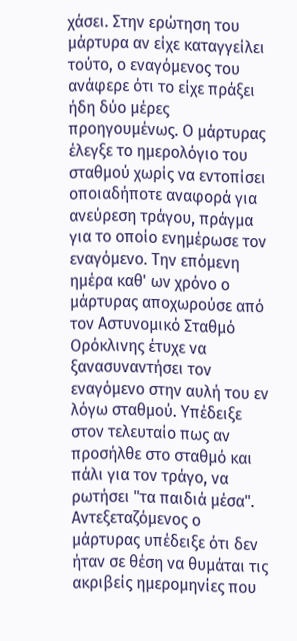χάσει. Στην ερώτηση του μάρτυρα αν είχε καταγγείλει τούτο, ο εναγόμενος του ανάφερε ότι το είχε πράξει ήδη δύο μέρες προηγουμένως. Ο μάρτυρας έλεγξε το ημερολόγιο του σταθμού χωρίς να εντοπίσει οποιαδήποτε αναφορά για ανεύρεση τράγου, πράγμα για το οποίο ενημέρωσε τον εναγόμενο. Την επόμενη ημέρα καθ' ων χρόνο ο μάρτυρας αποχωρούσε από τον Αστυνομικό Σταθμό Ορόκλινης έτυχε να ξανασυναντήσει τον εναγόμενο στην αυλή του εν λόγω σταθμού. Υπέδειξε στον τελευταίο πως αν προσήλθε στο σταθμό και πάλι για τον τράγο, να ρωτήσει "τα παιδιά μέσα". Αντεξεταζόμενος ο μάρτυρας υπέδειξε ότι δεν ήταν σε θέση να θυμάται τις ακριβείς ημερομηνίες που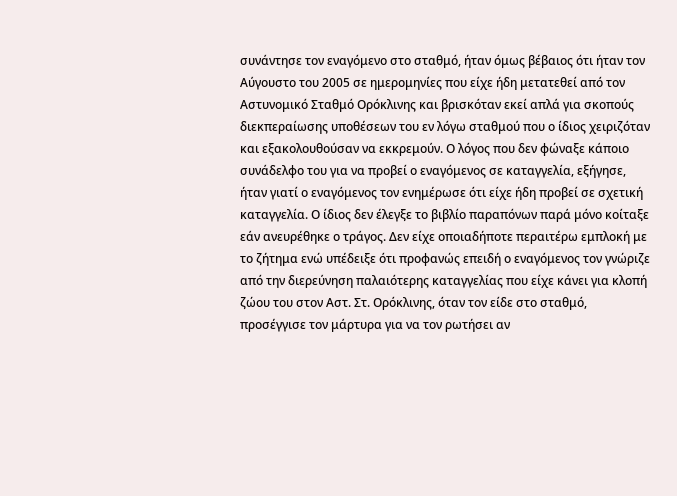συνάντησε τον εναγόμενο στο σταθμό, ήταν όμως βέβαιος ότι ήταν τον Αύγουστο του 2005 σε ημερομηνίες που είχε ήδη μετατεθεί από τον Αστυνομικό Σταθμό Ορόκλινης και βρισκόταν εκεί απλά για σκοπούς διεκπεραίωσης υποθέσεων του εν λόγω σταθμού που ο ίδιος χειριζόταν και εξακολουθούσαν να εκκρεμούν. Ο λόγος που δεν φώναξε κάποιο συνάδελφο του για να προβεί ο εναγόμενος σε καταγγελία, εξήγησε, ήταν γιατί ο εναγόμενος τον ενημέρωσε ότι είχε ήδη προβεί σε σχετική καταγγελία. Ο ίδιος δεν έλεγξε το βιβλίο παραπόνων παρά μόνο κοίταξε εάν ανευρέθηκε ο τράγος. Δεν είχε οποιαδήποτε περαιτέρω εμπλοκή με το ζήτημα ενώ υπέδειξε ότι προφανώς επειδή ο εναγόμενος τον γνώριζε από την διερεύνηση παλαιότερης καταγγελίας που είχε κάνει για κλοπή ζώου του στον Αστ. Στ. Ορόκλινης, όταν τον είδε στο σταθμό, προσέγγισε τον μάρτυρα για να τον ρωτήσει αν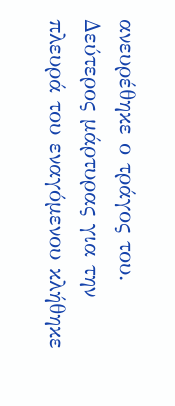ανευρέθηκε ο τράγος του. Δεύτερος μάρτυρας για την πλευρά του εναγόμενου κλήθηκε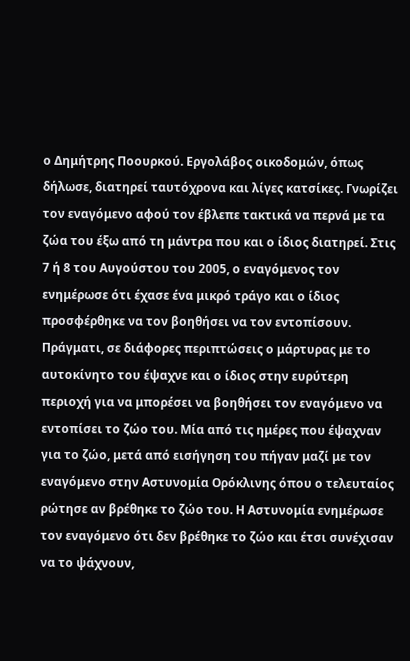ο Δημήτρης Ποουρκού. Εργολάβος οικοδομών, όπως δήλωσε, διατηρεί ταυτόχρονα και λίγες κατσίκες. Γνωρίζει τον εναγόμενο αφού τον έβλεπε τακτικά να περνά με τα ζώα του έξω από τη μάντρα που και ο ίδιος διατηρεί. Στις 7 ή 8 του Αυγούστου του 2005, ο εναγόμενος τον ενημέρωσε ότι έχασε ένα μικρό τράγο και ο ίδιος προσφέρθηκε να τον βοηθήσει να τον εντοπίσουν. Πράγματι, σε διάφορες περιπτώσεις ο μάρτυρας με το αυτοκίνητο του έψαχνε και ο ίδιος στην ευρύτερη περιοχή για να μπορέσει να βοηθήσει τον εναγόμενο να εντοπίσει το ζώο του. Μία από τις ημέρες που έψαχναν για το ζώο, μετά από εισήγηση του πήγαν μαζί με τον εναγόμενο στην Αστυνομία Ορόκλινης όπου ο τελευταίος ρώτησε αν βρέθηκε το ζώο του. Η Αστυνομία ενημέρωσε τον εναγόμενο ότι δεν βρέθηκε το ζώο και έτσι συνέχισαν να το ψάχνουν,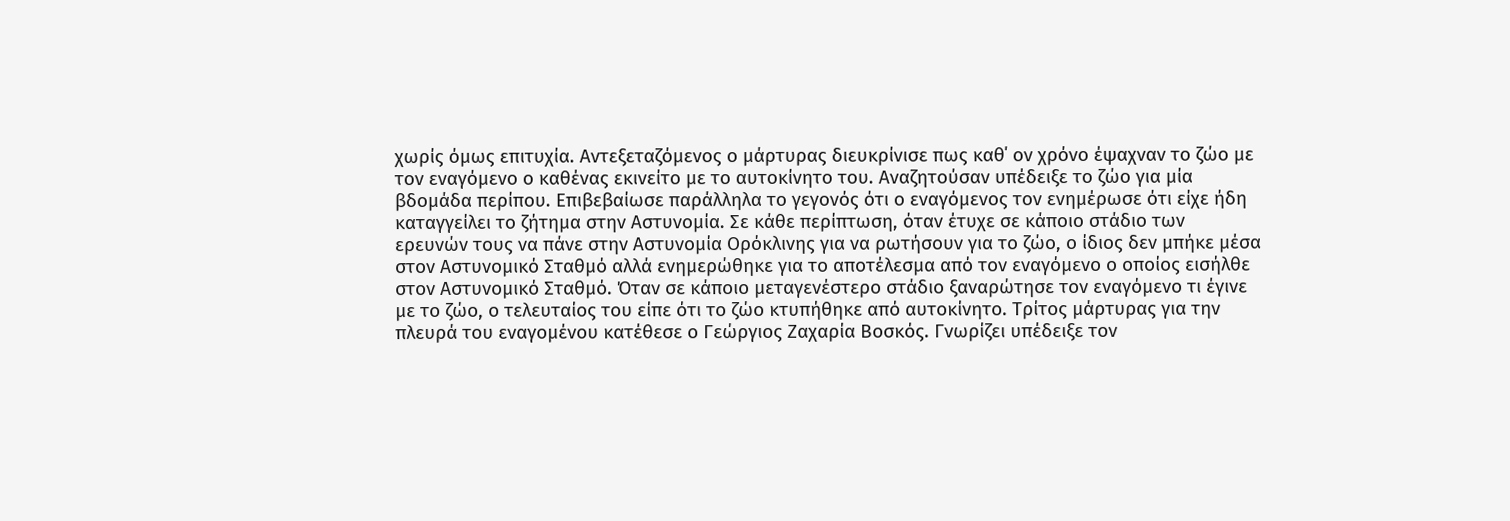χωρίς όμως επιτυχία. Αντεξεταζόμενος ο μάρτυρας διευκρίνισε πως καθ΄ ον χρόνο έψαχναν το ζώο με τον εναγόμενο ο καθένας εκινείτο με το αυτοκίνητο του. Αναζητούσαν υπέδειξε το ζώο για μία βδομάδα περίπου. Επιβεβαίωσε παράλληλα το γεγονός ότι ο εναγόμενος τον ενημέρωσε ότι είχε ήδη καταγγείλει το ζήτημα στην Αστυνομία. Σε κάθε περίπτωση, όταν έτυχε σε κάποιο στάδιο των ερευνών τους να πάνε στην Αστυνομία Ορόκλινης για να ρωτήσουν για το ζώο, ο ίδιος δεν μπήκε μέσα στον Αστυνομικό Σταθμό αλλά ενημερώθηκε για το αποτέλεσμα από τον εναγόμενο ο οποίος εισήλθε στον Αστυνομικό Σταθμό. Όταν σε κάποιο μεταγενέστερο στάδιο ξαναρώτησε τον εναγόμενο τι έγινε με το ζώο, ο τελευταίος του είπε ότι το ζώο κτυπήθηκε από αυτοκίνητο. Τρίτος μάρτυρας για την πλευρά του εναγομένου κατέθεσε ο Γεώργιος Ζαχαρία Βοσκός. Γνωρίζει υπέδειξε τον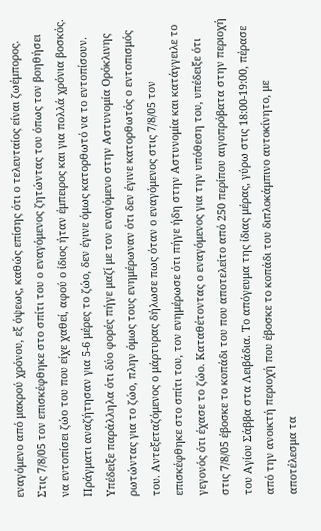εναγόμενο από μακρού χρόνου, εξ όψεως, καθώς επίσης ότι ο τελευταίος είναι ζωέμπορος. Στις 7/8/05 τον επισκέφθηκε στο σπίτι του ο εναγόμενος ζητώντας του όπως τον βοηθήσει να εντοπίσει ζώο του που είχε χαθεί, αφού ο ίδιος ήταν έμπειρος και για πολλά χρόνια βοσκός. Πράγματι αναζήτησαν για 5-6 μέρες το ζώο, δεν έγινε όμως κατορθωτό να το εντοπίσουν. Υπέδειξε παράλληλα ότι δύο φορές πήγε μαζί με τον εναγόμενο στην Αστυνομία Ορόκλινης ρωτώντας για το ζώο, πλην όμως τους ενημέρωναν ότι δεν έγινε κατορθωτός ο εντοπισμός του. Αντεξεταζόμενος ο μάρτυρας δήλωσε πως όταν ο εναγόμενος στις 7/8/05 τον επισκέφθηκε στο σπίτι του, τον ενημέρωσε ότι πήγε ήδη στην Αστυνομία και κατάγγειλε το γεγονός ότι έχασε το ζώο. Καταθέτοντας ο εναγόμενος για την υπόθεση του, υπέδειξε ότι στις 7/8/05 έβοσκε το κοπάδι του που αποτελείτο από 250 περίπου αιγοπρόβατα στην περιοχή του Αγίου Σάββα στα Λειβάδια. Το απόγευμα της ίδιας μέρας, γύρω στις 18:00-19:00, πέρασε από την ανοικτή περιοχή που έβοσκε το κοπάδι του διπλοκάμπινο αυτοκίνητο, με αποτέλεσμα τα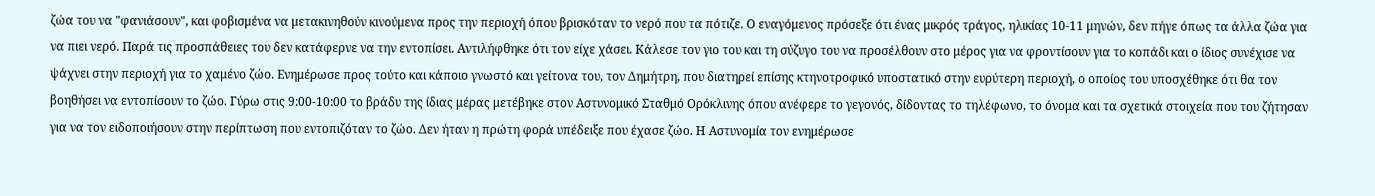ζώα του να "φανιάσουν", και φοβισμένα να μετακινηθούν κινούμενα προς την περιοχή όπου βρισκόταν το νερό που τα πότιζε. Ο εναγόμενος πρόσεξε ότι ένας μικρός τράγος, ηλικίας 10-11 μηνών, δεν πήγε όπως τα άλλα ζώα για να πιει νερό. Παρά τις προσπάθειες του δεν κατάφερνε να την εντοπίσει. Αντιλήφθηκε ότι τον είχε χάσει. Κάλεσε τον γιο του και τη σύζυγο του να προσέλθουν στο μέρος για να φροντίσουν για το κοπάδι και ο ίδιος συνέχισε να ψάχνει στην περιοχή για το χαμένο ζώο. Ενημέρωσε προς τούτο και κάποιο γνωστό και γείτονα του, τον Δημήτρη, που διατηρεί επίσης κτηνοτροφικό υποστατικό στην ευρύτερη περιοχή, ο οποίος του υποσχέθηκε ότι θα τον βοηθήσει να εντοπίσουν το ζώο. Γύρω στις 9:00-10:00 το βράδυ της ίδιας μέρας μετέβηκε στον Αστυνομικό Σταθμό Ορόκλινης όπου ανέφερε το γεγονός, δίδοντας το τηλέφωνο, το όνομα και τα σχετικά στοιχεία που του ζήτησαν για να τον ειδοποιήσουν στην περίπτωση που εντοπιζόταν το ζώο. Δεν ήταν η πρώτη φορά υπέδειξε που έχασε ζώο. Η Αστυνομία τον ενημέρωσε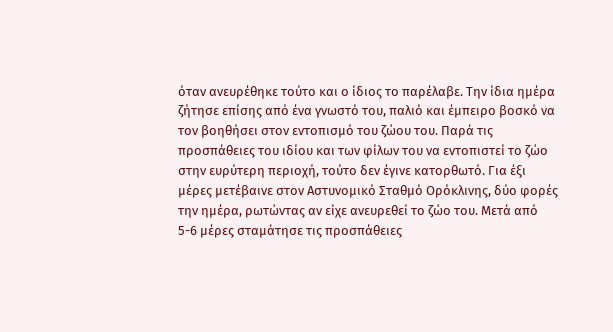όταν ανευρέθηκε τούτο και ο ίδιος το παρέλαβε. Την ίδια ημέρα ζήτησε επίσης από ένα γνωστό του, παλιό και έμπειρο βοσκό να τον βοηθήσει στον εντοπισμό του ζώου του. Παρά τις προσπάθειες του ιδίου και των φίλων του να εντοπιστεί το ζώο στην ευρύτερη περιοχή, τούτο δεν έγινε κατορθωτό. Για έξι μέρες μετέβαινε στον Αστυνομικό Σταθμό Ορόκλινης, δύο φορές την ημέρα, ρωτώντας αν είχε ανευρεθεί το ζώο του. Μετά από 5-6 μέρες σταμάτησε τις προσπάθειες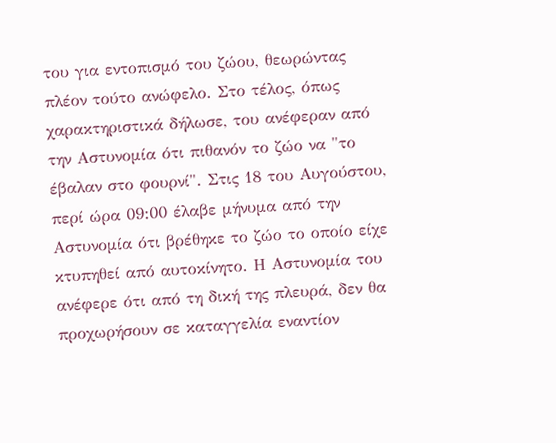του για εντοπισμό του ζώου, θεωρώντας πλέον τούτο ανώφελο. Στο τέλος, όπως χαρακτηριστικά δήλωσε, του ανέφεραν από την Αστυνομία ότι πιθανόν το ζώο να "το έβαλαν στο φουρνί". Στις 18 του Αυγούστου, περί ώρα 09:00 έλαβε μήνυμα από την Αστυνομία ότι βρέθηκε το ζώο το οποίο είχε κτυπηθεί από αυτοκίνητο. Η Αστυνομία του ανέφερε ότι από τη δική της πλευρά, δεν θα προχωρήσουν σε καταγγελία εναντίον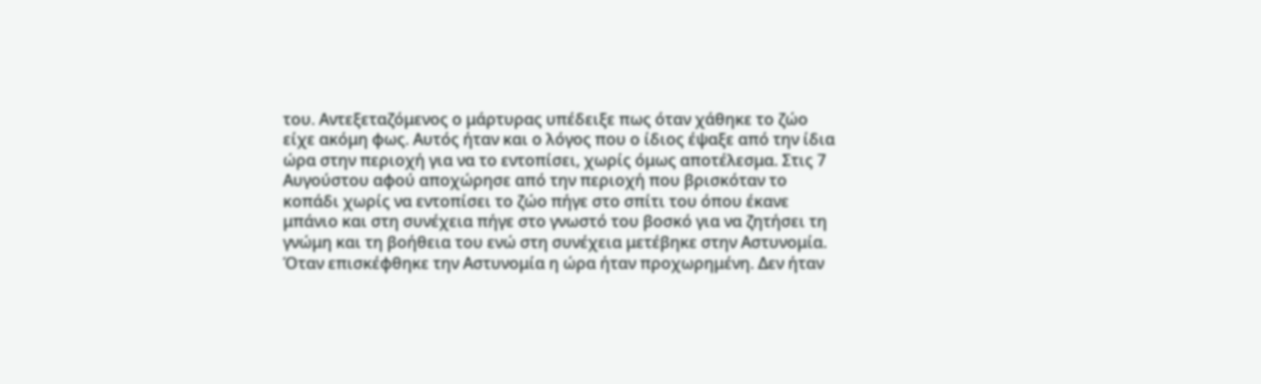του. Αντεξεταζόμενος ο μάρτυρας υπέδειξε πως όταν χάθηκε το ζώο είχε ακόμη φως. Αυτός ήταν και ο λόγος που ο ίδιος έψαξε από την ίδια ώρα στην περιοχή για να το εντοπίσει, χωρίς όμως αποτέλεσμα. Στις 7 Αυγούστου αφού αποχώρησε από την περιοχή που βρισκόταν το κοπάδι χωρίς να εντοπίσει το ζώο πήγε στο σπίτι του όπου έκανε μπάνιο και στη συνέχεια πήγε στο γνωστό του βοσκό για να ζητήσει τη γνώμη και τη βοήθεια του ενώ στη συνέχεια μετέβηκε στην Αστυνομία. Όταν επισκέφθηκε την Αστυνομία η ώρα ήταν προχωρημένη. Δεν ήταν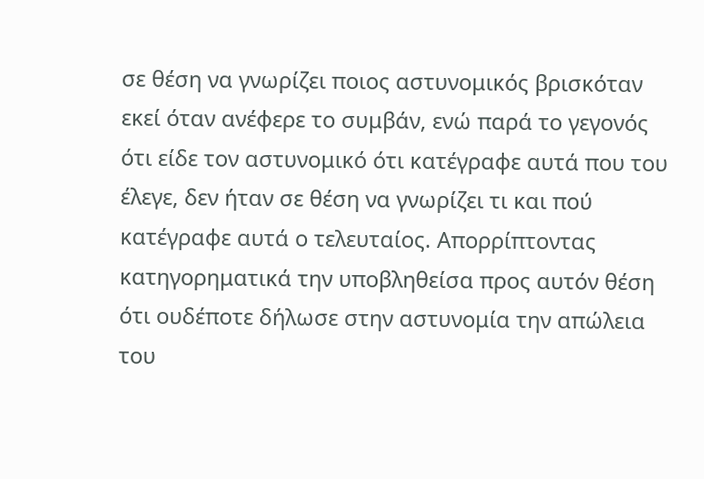σε θέση να γνωρίζει ποιος αστυνομικός βρισκόταν εκεί όταν ανέφερε το συμβάν, ενώ παρά το γεγονός ότι είδε τον αστυνομικό ότι κατέγραφε αυτά που του έλεγε, δεν ήταν σε θέση να γνωρίζει τι και πού κατέγραφε αυτά ο τελευταίος. Απορρίπτοντας κατηγορηματικά την υποβληθείσα προς αυτόν θέση ότι ουδέποτε δήλωσε στην αστυνομία την απώλεια του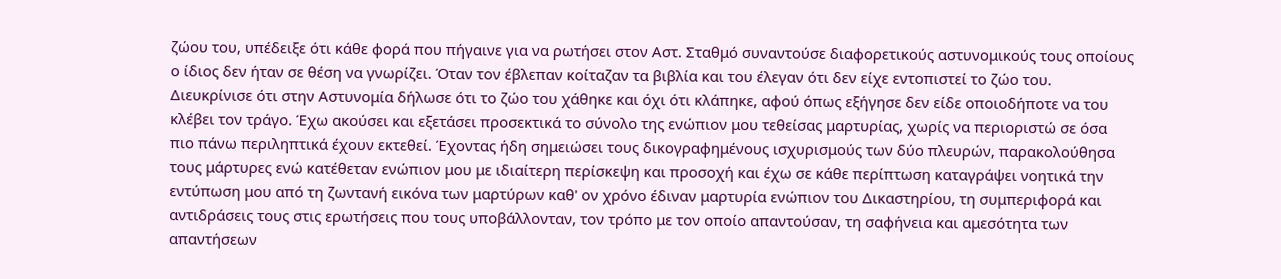ζώου του, υπέδειξε ότι κάθε φορά που πήγαινε για να ρωτήσει στον Αστ. Σταθμό συναντούσε διαφορετικούς αστυνομικούς τους οποίους ο ίδιος δεν ήταν σε θέση να γνωρίζει. Όταν τον έβλεπαν κοίταζαν τα βιβλία και του έλεγαν ότι δεν είχε εντοπιστεί το ζώο του. Διευκρίνισε ότι στην Αστυνομία δήλωσε ότι το ζώο του χάθηκε και όχι ότι κλάπηκε, αφού όπως εξήγησε δεν είδε οποιοδήποτε να του κλέβει τον τράγο. Έχω ακούσει και εξετάσει προσεκτικά το σύνολο της ενώπιον μου τεθείσας μαρτυρίας, χωρίς να περιοριστώ σε όσα πιο πάνω περιληπτικά έχουν εκτεθεί. Έχοντας ήδη σημειώσει τους δικογραφημένους ισχυρισμούς των δύο πλευρών, παρακολούθησα τους μάρτυρες ενώ κατέθεταν ενώπιον μου με ιδιαίτερη περίσκεψη και προσοχή και έχω σε κάθε περίπτωση καταγράψει νοητικά την εντύπωση μου από τη ζωντανή εικόνα των μαρτύρων καθ' ον χρόνο έδιναν μαρτυρία ενώπιον του Δικαστηρίου, τη συμπεριφορά και αντιδράσεις τους στις ερωτήσεις που τους υποβάλλονταν, τον τρόπο με τον οποίο απαντούσαν, τη σαφήνεια και αμεσότητα των απαντήσεων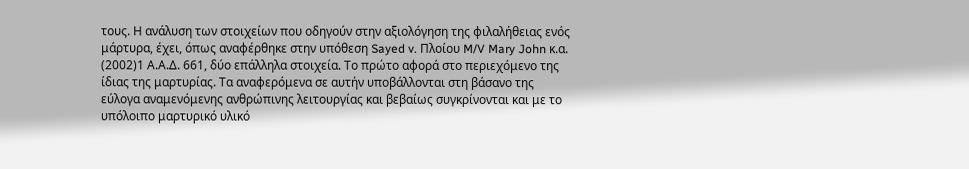τους. Η ανάλυση των στοιχείων που οδηγούν στην αξιολόγηση της φιλαλήθειας ενός μάρτυρα, έχει, όπως αναφέρθηκε στην υπόθεση Sayed v. Πλοίου M/V Mary John κ.α.
(2002)1 Α.Α.Δ. 661, δύο επάλληλα στοιχεία. Το πρώτο αφορά στο περιεχόμενο της ίδιας της μαρτυρίας. Τα αναφερόμενα σε αυτήν υποβάλλονται στη βάσανο της εύλογα αναμενόμενης ανθρώπινης λειτουργίας και βεβαίως συγκρίνονται και με το υπόλοιπο μαρτυρικό υλικό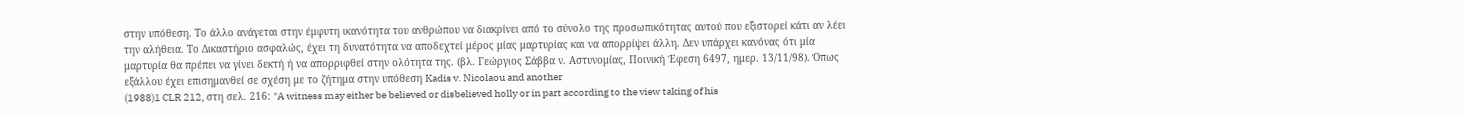στην υπόθεση. Το άλλο ανάγεται στην έμφυτη ικανότητα του ανθρώπου να διακρίνει από το σύνολο της προσωπικότητας αυτού που εξιστορεί κάτι αν λέει την αλήθεια. Το Δικαστήριο ασφαλώς, έχει τη δυνατότητα να αποδεχτεί μέρος μίας μαρτυρίας και να απορρίψει άλλη. Δεν υπάρχει κανόνας ότι μία μαρτυρία θα πρέπει να γίνει δεκτή ή να απορριφθεί στην ολότητα της. (βλ. Γεώργιος Σάββα ν. Αστυνομίας, Ποινική Έφεση 6497, ημερ. 13/11/98). Όπως εξάλλου έχει επισημανθεί σε σχέση με το ζήτημα στην υπόθεση Kadis v. Nicolaou and another
(1988)1 CLR 212, στη σελ. 216: "A witness may either be believed or disbelieved holly or in part according to the view taking of his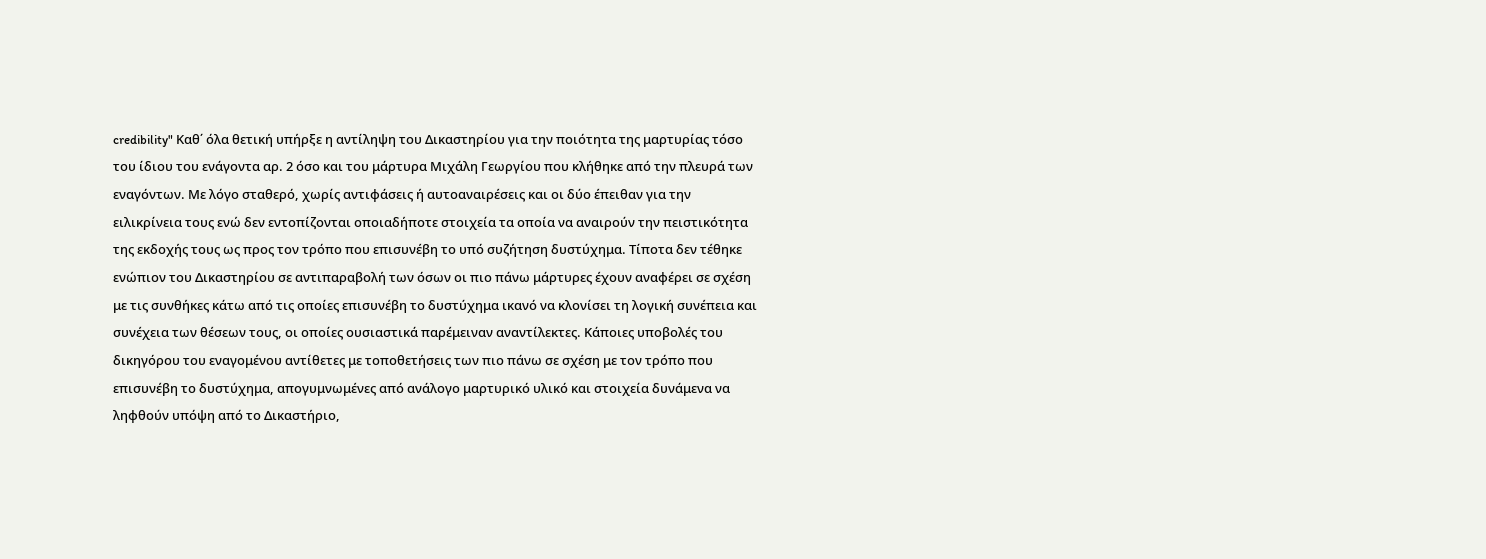credibility" Καθ΄ όλα θετική υπήρξε η αντίληψη του Δικαστηρίου για την ποιότητα της μαρτυρίας τόσο του ίδιου του ενάγοντα αρ. 2 όσο και του μάρτυρα Μιχάλη Γεωργίου που κλήθηκε από την πλευρά των εναγόντων. Με λόγο σταθερό, χωρίς αντιφάσεις ή αυτοαναιρέσεις και οι δύο έπειθαν για την ειλικρίνεια τους ενώ δεν εντοπίζονται οποιαδήποτε στοιχεία τα οποία να αναιρούν την πειστικότητα της εκδοχής τους ως προς τον τρόπο που επισυνέβη το υπό συζήτηση δυστύχημα. Τίποτα δεν τέθηκε ενώπιον του Δικαστηρίου σε αντιπαραβολή των όσων οι πιο πάνω μάρτυρες έχουν αναφέρει σε σχέση με τις συνθήκες κάτω από τις οποίες επισυνέβη το δυστύχημα ικανό να κλονίσει τη λογική συνέπεια και συνέχεια των θέσεων τους, οι οποίες ουσιαστικά παρέμειναν αναντίλεκτες. Κάποιες υποβολές του δικηγόρου του εναγομένου αντίθετες με τοποθετήσεις των πιο πάνω σε σχέση με τον τρόπο που επισυνέβη το δυστύχημα, απογυμνωμένες από ανάλογο μαρτυρικό υλικό και στοιχεία δυνάμενα να ληφθούν υπόψη από το Δικαστήριο,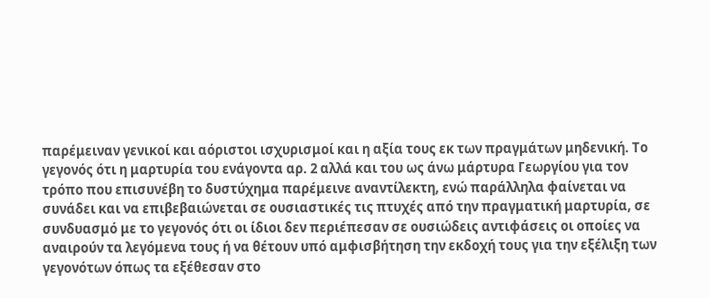παρέμειναν γενικοί και αόριστοι ισχυρισμοί και η αξία τους εκ των πραγμάτων μηδενική. Το γεγονός ότι η μαρτυρία του ενάγοντα αρ. 2 αλλά και του ως άνω μάρτυρα Γεωργίου για τον τρόπο που επισυνέβη το δυστύχημα παρέμεινε αναντίλεκτη, ενώ παράλληλα φαίνεται να συνάδει και να επιβεβαιώνεται σε ουσιαστικές τις πτυχές από την πραγματική μαρτυρία, σε συνδυασμό με το γεγονός ότι οι ίδιοι δεν περιέπεσαν σε ουσιώδεις αντιφάσεις οι οποίες να αναιρούν τα λεγόμενα τους ή να θέτουν υπό αμφισβήτηση την εκδοχή τους για την εξέλιξη των γεγονότων όπως τα εξέθεσαν στο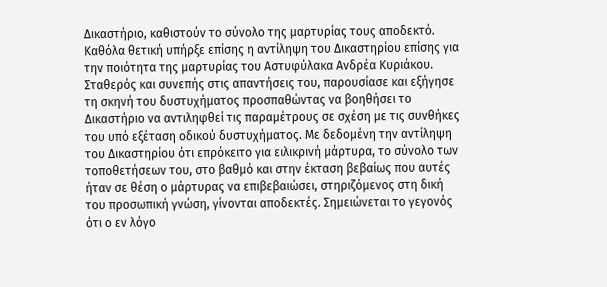Δικαστήριο, καθιστούν το σύνολο της μαρτυρίας τους αποδεκτό. Καθόλα θετική υπήρξε επίσης η αντίληψη του Δικαστηρίου επίσης για την ποιότητα της μαρτυρίας του Αστυφύλακα Ανδρέα Κυριάκου. Σταθερός και συνεπής στις απαντήσεις του, παρουσίασε και εξήγησε τη σκηνή του δυστυχήματος προσπαθώντας να βοηθήσει το Δικαστήριο να αντιληφθεί τις παραμέτρους σε σχέση με τις συνθήκες του υπό εξέταση οδικού δυστυχήματος. Με δεδομένη την αντίληψη του Δικαστηρίου ότι επρόκειτο για ειλικρινή μάρτυρα, το σύνολο των τοποθετήσεων του, στο βαθμό και στην έκταση βεβαίως που αυτές ήταν σε θέση ο μάρτυρας να επιβεβαιώσει, στηριζόμενος στη δική του προσωπική γνώση, γίνονται αποδεκτές. Σημειώνεται το γεγονός ότι ο εν λόγο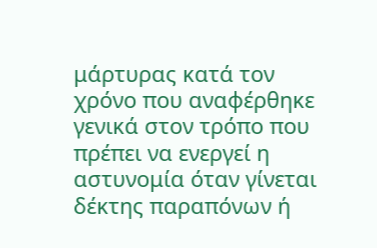μάρτυρας κατά τον χρόνο που αναφέρθηκε γενικά στον τρόπο που πρέπει να ενεργεί η αστυνομία όταν γίνεται δέκτης παραπόνων ή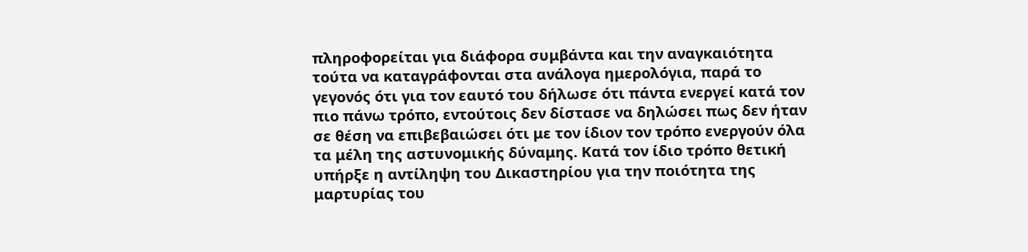πληροφορείται για διάφορα συμβάντα και την αναγκαιότητα τούτα να καταγράφονται στα ανάλογα ημερολόγια, παρά το γεγονός ότι για τον εαυτό του δήλωσε ότι πάντα ενεργεί κατά τον πιο πάνω τρόπο, εντούτοις δεν δίστασε να δηλώσει πως δεν ήταν σε θέση να επιβεβαιώσει ότι με τον ίδιον τον τρόπο ενεργούν όλα τα μέλη της αστυνομικής δύναμης. Κατά τον ίδιο τρόπο θετική υπήρξε η αντίληψη του Δικαστηρίου για την ποιότητα της μαρτυρίας του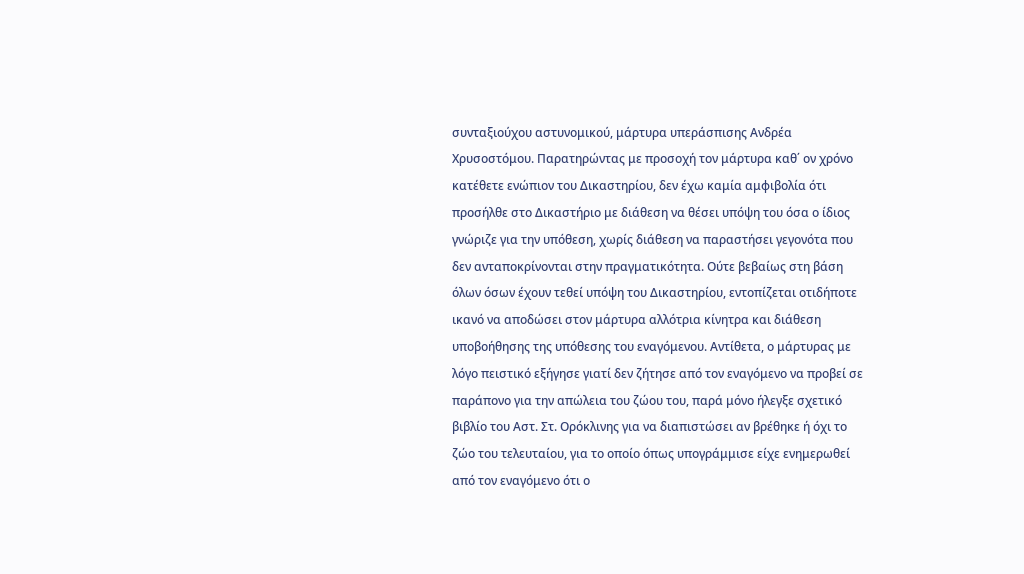συνταξιούχου αστυνομικού, μάρτυρα υπεράσπισης Ανδρέα Χρυσοστόμου. Παρατηρώντας με προσοχή τον μάρτυρα καθ΄ ον χρόνο κατέθετε ενώπιον του Δικαστηρίου, δεν έχω καμία αμφιβολία ότι προσήλθε στο Δικαστήριο με διάθεση να θέσει υπόψη του όσα ο ίδιος γνώριζε για την υπόθεση, χωρίς διάθεση να παραστήσει γεγονότα που δεν ανταποκρίνονται στην πραγματικότητα. Ούτε βεβαίως στη βάση όλων όσων έχουν τεθεί υπόψη του Δικαστηρίου, εντοπίζεται οτιδήποτε ικανό να αποδώσει στον μάρτυρα αλλότρια κίνητρα και διάθεση υποβοήθησης της υπόθεσης του εναγόμενου. Αντίθετα, ο μάρτυρας με λόγο πειστικό εξήγησε γιατί δεν ζήτησε από τον εναγόμενο να προβεί σε παράπονο για την απώλεια του ζώου του, παρά μόνο ήλεγξε σχετικό βιβλίο του Αστ. Στ. Ορόκλινης για να διαπιστώσει αν βρέθηκε ή όχι το ζώο του τελευταίου, για το οποίο όπως υπογράμμισε είχε ενημερωθεί από τον εναγόμενο ότι ο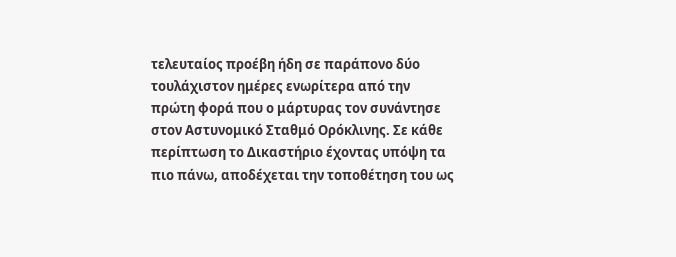τελευταίος προέβη ήδη σε παράπονο δύο τουλάχιστον ημέρες ενωρίτερα από την πρώτη φορά που ο μάρτυρας τον συνάντησε στον Αστυνομικό Σταθμό Ορόκλινης. Σε κάθε περίπτωση το Δικαστήριο έχοντας υπόψη τα πιο πάνω, αποδέχεται την τοποθέτηση του ως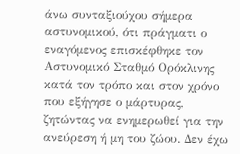άνω συνταξιούχου σήμερα αστυνομικού, ότι πράγματι ο εναγόμενος επισκέφθηκε τον Αστυνομικό Σταθμό Ορόκλινης κατά τον τρόπο και στον χρόνο που εξήγησε ο μάρτυρας, ζητώντας να ενημερωθεί για την ανεύρεση ή μη του ζώου. Δεν έχω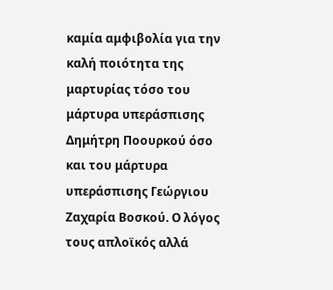καμία αμφιβολία για την καλή ποιότητα της μαρτυρίας τόσο του μάρτυρα υπεράσπισης Δημήτρη Ποουρκού όσο και του μάρτυρα υπεράσπισης Γεώργιου Ζαχαρία Βοσκού. Ο λόγος τους απλοϊκός αλλά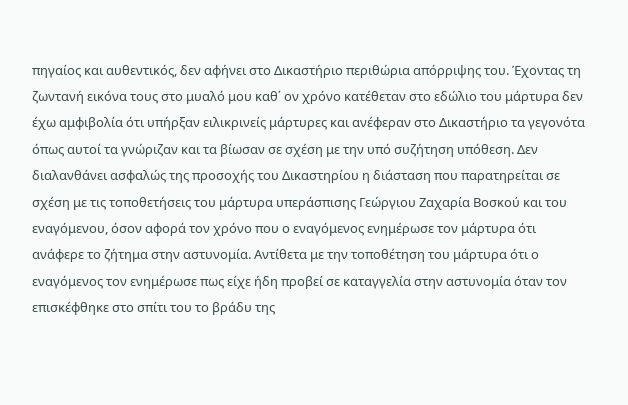πηγαίος και αυθεντικός, δεν αφήνει στο Δικαστήριο περιθώρια απόρριψης του. Έχοντας τη ζωντανή εικόνα τους στο μυαλό μου καθ΄ ον χρόνο κατέθεταν στο εδώλιο του μάρτυρα δεν έχω αμφιβολία ότι υπήρξαν ειλικρινείς μάρτυρες και ανέφεραν στο Δικαστήριο τα γεγονότα όπως αυτοί τα γνώριζαν και τα βίωσαν σε σχέση με την υπό συζήτηση υπόθεση. Δεν διαλανθάνει ασφαλώς της προσοχής του Δικαστηρίου η διάσταση που παρατηρείται σε σχέση με τις τοποθετήσεις του μάρτυρα υπεράσπισης Γεώργιου Ζαχαρία Βοσκού και του εναγόμενου, όσον αφορά τον χρόνο που ο εναγόμενος ενημέρωσε τον μάρτυρα ότι ανάφερε το ζήτημα στην αστυνομία. Αντίθετα με την τοποθέτηση του μάρτυρα ότι ο εναγόμενος τον ενημέρωσε πως είχε ήδη προβεί σε καταγγελία στην αστυνομία όταν τον επισκέφθηκε στο σπίτι του το βράδυ της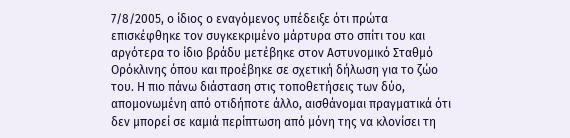7/8/2005, ο ίδιος ο εναγόμενος υπέδειξε ότι πρώτα επισκέφθηκε τον συγκεκριμένο μάρτυρα στο σπίτι του και αργότερα το ίδιο βράδυ μετέβηκε στον Αστυνομικό Σταθμό Ορόκλινης όπου και προέβηκε σε σχετική δήλωση για το ζώο του. Η πιο πάνω διάσταση στις τοποθετήσεις των δύο, απομονωμένη από οτιδήποτε άλλο, αισθάνομαι πραγματικά ότι δεν μπορεί σε καμιά περίπτωση από μόνη της να κλονίσει τη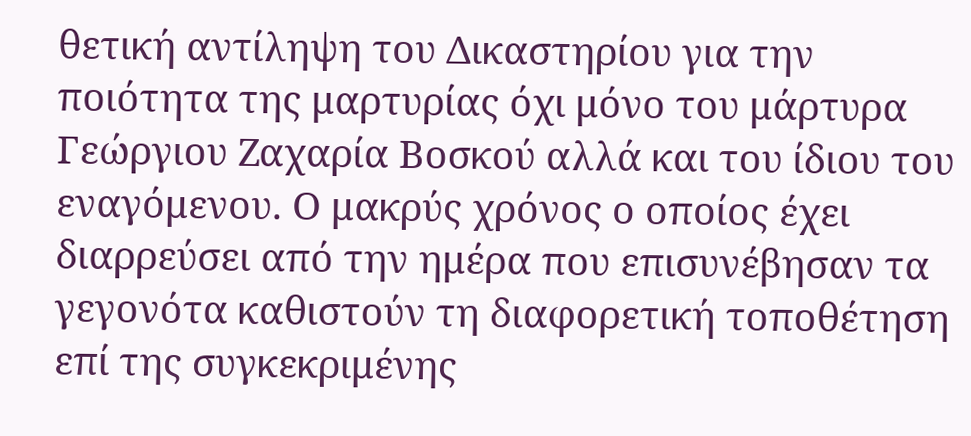θετική αντίληψη του Δικαστηρίου για την ποιότητα της μαρτυρίας όχι μόνο του μάρτυρα Γεώργιου Ζαχαρία Βοσκού αλλά και του ίδιου του εναγόμενου. Ο μακρύς χρόνος ο οποίος έχει διαρρεύσει από την ημέρα που επισυνέβησαν τα γεγονότα καθιστούν τη διαφορετική τοποθέτηση επί της συγκεκριμένης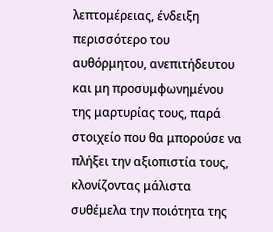λεπτομέρειας, ένδειξη περισσότερο του αυθόρμητου, ανεπιτήδευτου και μη προσυμφωνημένου της μαρτυρίας τους, παρά στοιχείο που θα μπορούσε να πλήξει την αξιοπιστία τους, κλονίζοντας μάλιστα συθέμελα την ποιότητα της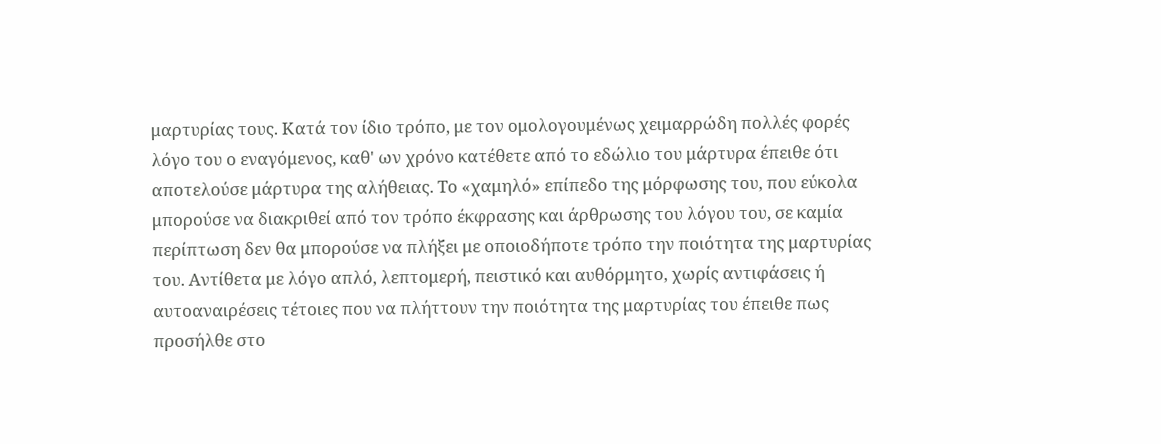μαρτυρίας τους. Κατά τον ίδιο τρόπο, με τον ομολογουμένως χειμαρρώδη πολλές φορές λόγο του ο εναγόμενος, καθ' ων χρόνο κατέθετε από το εδώλιο του μάρτυρα έπειθε ότι αποτελούσε μάρτυρα της αλήθειας. Το «χαμηλό» επίπεδο της μόρφωσης του, που εύκολα μπορούσε να διακριθεί από τον τρόπο έκφρασης και άρθρωσης του λόγου του, σε καμία περίπτωση δεν θα μπορούσε να πλήξει με οποιοδήποτε τρόπο την ποιότητα της μαρτυρίας του. Αντίθετα με λόγο απλό, λεπτομερή, πειστικό και αυθόρμητο, χωρίς αντιφάσεις ή αυτοαναιρέσεις τέτοιες που να πλήττουν την ποιότητα της μαρτυρίας του έπειθε πως προσήλθε στο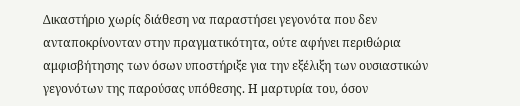Δικαστήριο χωρίς διάθεση να παραστήσει γεγονότα που δεν ανταποκρίνονταν στην πραγματικότητα, ούτε αφήνει περιθώρια αμφισβήτησης των όσων υποστήριξε για την εξέλιξη των ουσιαστικών γεγονότων της παρούσας υπόθεσης. Η μαρτυρία του, όσον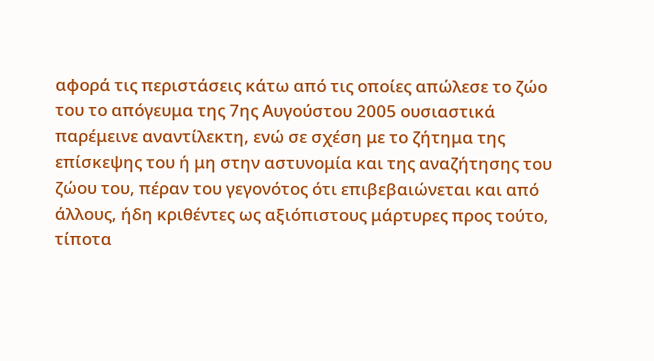αφορά τις περιστάσεις κάτω από τις οποίες απώλεσε το ζώο του το απόγευμα της 7ης Αυγούστου 2005 ουσιαστικά παρέμεινε αναντίλεκτη, ενώ σε σχέση με το ζήτημα της επίσκεψης του ή μη στην αστυνομία και της αναζήτησης του ζώου του, πέραν του γεγονότος ότι επιβεβαιώνεται και από άλλους, ήδη κριθέντες ως αξιόπιστους μάρτυρες προς τούτο, τίποτα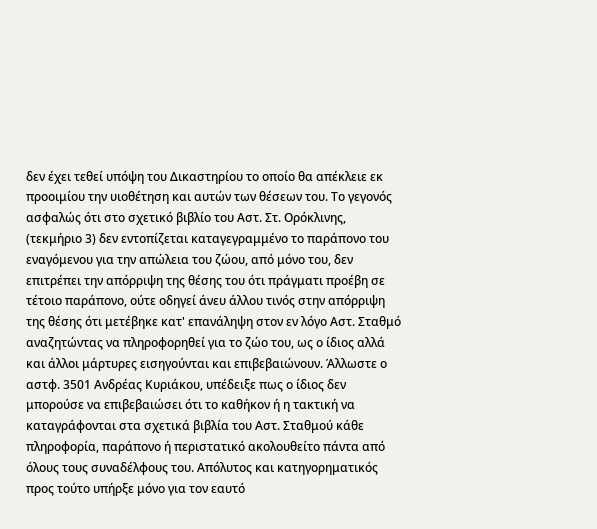δεν έχει τεθεί υπόψη του Δικαστηρίου το οποίο θα απέκλειε εκ προοιμίου την υιοθέτηση και αυτών των θέσεων του. Το γεγονός ασφαλώς ότι στο σχετικό βιβλίο του Αστ. Στ. Ορόκλινης, (τεκμήριο 3) δεν εντοπίζεται καταγεγραμμένο το παράπονο του εναγόμενου για την απώλεια του ζώου, από μόνο του, δεν επιτρέπει την απόρριψη της θέσης του ότι πράγματι προέβη σε τέτοιο παράπονο, ούτε οδηγεί άνευ άλλου τινός στην απόρριψη της θέσης ότι μετέβηκε κατ' επανάληψη στον εν λόγο Αστ. Σταθμό αναζητώντας να πληροφορηθεί για το ζώο του, ως ο ίδιος αλλά και άλλοι μάρτυρες εισηγούνται και επιβεβαιώνουν. Άλλωστε ο αστφ. 3501 Ανδρέας Κυριάκου, υπέδειξε πως ο ίδιος δεν μπορούσε να επιβεβαιώσει ότι το καθήκον ή η τακτική να καταγράφονται στα σχετικά βιβλία του Αστ. Σταθμού κάθε πληροφορία, παράπονο ή περιστατικό ακολουθείτο πάντα από όλους τους συναδέλφους του. Απόλυτος και κατηγορηματικός προς τούτο υπήρξε μόνο για τον εαυτό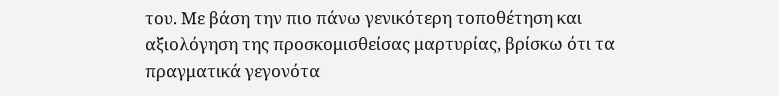του. Με βάση την πιο πάνω γενικότερη τοποθέτηση και αξιολόγηση της προσκομισθείσας μαρτυρίας, βρίσκω ότι τα πραγματικά γεγονότα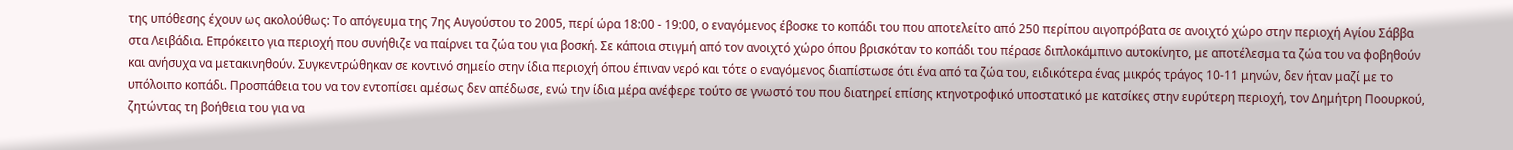της υπόθεσης έχουν ως ακολούθως: Το απόγευμα της 7ης Αυγούστου το 2005, περί ώρα 18:00 - 19:00, ο εναγόμενος έβοσκε το κοπάδι του που αποτελείτο από 250 περίπου αιγοπρόβατα σε ανοιχτό χώρο στην περιοχή Αγίου Σάββα στα Λειβάδια. Επρόκειτο για περιοχή που συνήθιζε να παίρνει τα ζώα του για βοσκή. Σε κάποια στιγμή από τον ανοιχτό χώρο όπου βρισκόταν το κοπάδι του πέρασε διπλοκάμπινο αυτοκίνητο, με αποτέλεσμα τα ζώα του να φοβηθούν και ανήσυχα να μετακινηθούν. Συγκεντρώθηκαν σε κοντινό σημείο στην ίδια περιοχή όπου έπιναν νερό και τότε ο εναγόμενος διαπίστωσε ότι ένα από τα ζώα του, ειδικότερα ένας μικρός τράγος 10-11 μηνών, δεν ήταν μαζί με το υπόλοιπο κοπάδι. Προσπάθεια του να τον εντοπίσει αμέσως δεν απέδωσε, ενώ την ίδια μέρα ανέφερε τούτο σε γνωστό του που διατηρεί επίσης κτηνοτροφικό υποστατικό με κατσίκες στην ευρύτερη περιοχή, τον Δημήτρη Ποουρκού, ζητώντας τη βοήθεια του για να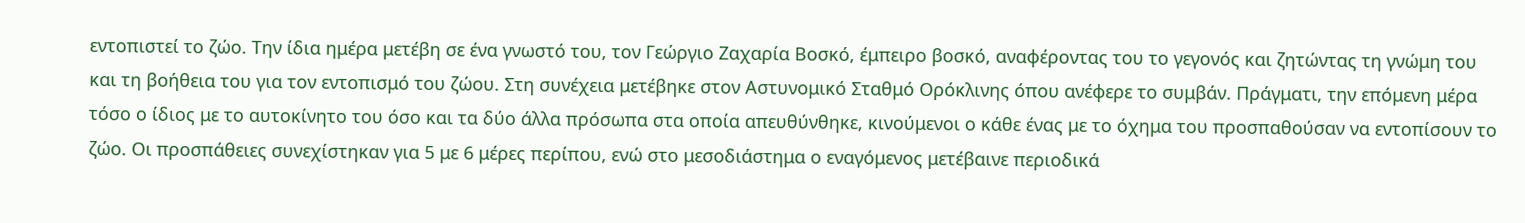εντοπιστεί το ζώο. Την ίδια ημέρα μετέβη σε ένα γνωστό του, τον Γεώργιο Ζαχαρία Βοσκό, έμπειρο βοσκό, αναφέροντας του το γεγονός και ζητώντας τη γνώμη του και τη βοήθεια του για τον εντοπισμό του ζώου. Στη συνέχεια μετέβηκε στον Αστυνομικό Σταθμό Ορόκλινης όπου ανέφερε το συμβάν. Πράγματι, την επόμενη μέρα τόσο ο ίδιος με το αυτοκίνητο του όσο και τα δύο άλλα πρόσωπα στα οποία απευθύνθηκε, κινούμενοι ο κάθε ένας με το όχημα του προσπαθούσαν να εντοπίσουν το ζώο. Οι προσπάθειες συνεχίστηκαν για 5 με 6 μέρες περίπου, ενώ στο μεσοδιάστημα ο εναγόμενος μετέβαινε περιοδικά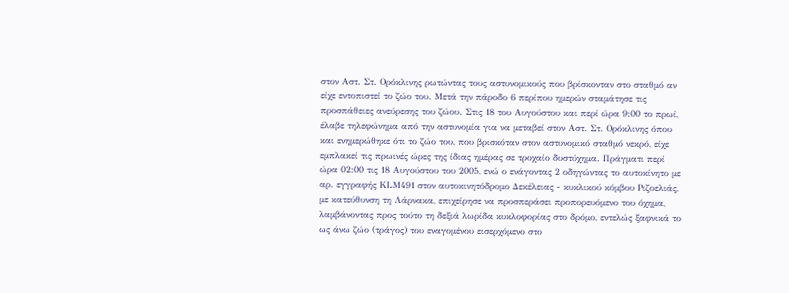στον Αστ. Στ. Ορόκλινης ρωτώντας τους αστυνομικούς που βρίσκονταν στο σταθμό αν είχε εντοπιστεί το ζώο του. Μετά την πάροδο 6 περίπου ημερών σταμάτησε τις προσπάθειες ανεύρεσης του ζώου. Στις 18 του Αυγούστου και περί ώρα 9:00 το πρωί, έλαβε τηλεφώνημα από την αστυνομία για να μεταβεί στον Αστ. Στ. Ορόκλινης όπου και ενημερώθηκε ότι το ζώο του, που βρισκόταν στον αστυνομικό σταθμό νεκρό, είχε εμπλακεί τις πρωινές ώρες της ίδιας ημέρας σε τροχαίο δυστύχημα. Πράγματι περί ώρα 02:00 τις 18 Αυγούστου του 2005, ενώ ο ενάγοντας 2 οδηγώντας το αυτοκίνητο με αρ. εγγραφής ΚLΜ491 στον αυτοκινητόδρομο Δεκέλειας - κυκλικού κόμβου Ριζοελιάς, με κατεύθυνση τη Λάρνακα, επιχείρησε να προσπεράσει προπορευόμενο του όχημα, λαμβάνοντας προς τούτο τη δεξιά λωρίδα κυκλοφορίας στο δρόμο, εντελώς ξαφνικά το ως άνω ζώο (τράγος) του εναγομένου εισερχόμενο στο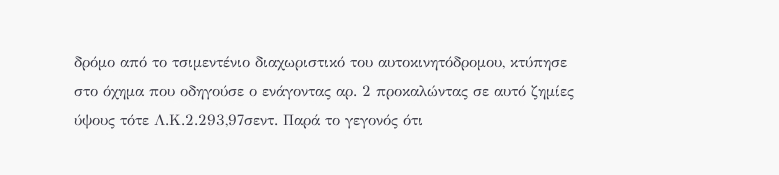δρόμο από το τσιμεντένιο διαχωριστικό του αυτοκινητόδρομου, κτύπησε στο όχημα που οδηγούσε ο ενάγοντας αρ. 2 προκαλώντας σε αυτό ζημίες ύψους τότε Λ.Κ.2.293,97σεντ. Παρά το γεγονός ότι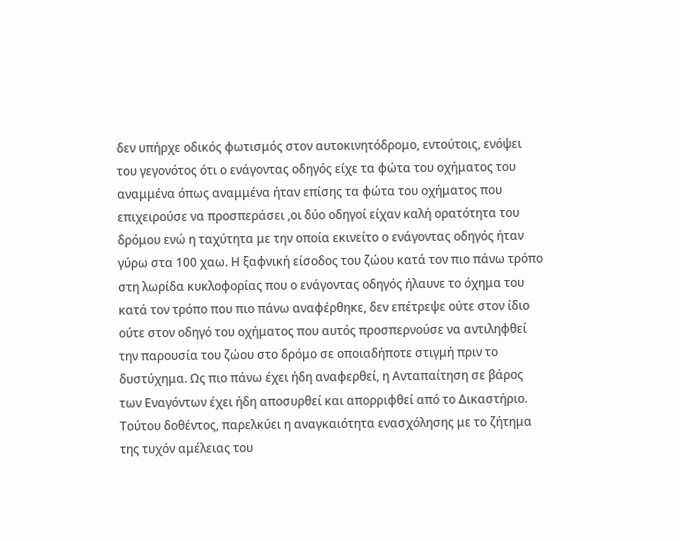δεν υπήρχε οδικός φωτισμός στον αυτοκινητόδρομο, εντούτοις, ενόψει του γεγονότος ότι ο ενάγοντας οδηγός είχε τα φώτα του οχήματος του αναμμένα όπως αναμμένα ήταν επίσης τα φώτα του οχήματος που επιχειρούσε να προσπεράσει ,οι δύο οδηγοί είχαν καλή ορατότητα του δρόμου ενώ η ταχύτητα με την οποία εκινείτο ο ενάγοντας οδηγός ήταν γύρω στα 100 χαω. Η ξαφνική είσοδος του ζώου κατά τον πιο πάνω τρόπο στη λωρίδα κυκλοφορίας που ο ενάγοντας οδηγός ήλαυνε το όχημα του κατά τον τρόπο που πιο πάνω αναφέρθηκε, δεν επέτρεψε ούτε στον ίδιο ούτε στον οδηγό του οχήματος που αυτός προσπερνούσε να αντιληφθεί την παρουσία του ζώου στο δρόμο σε οποιαδήποτε στιγμή πριν το δυστύχημα. Ως πιο πάνω έχει ήδη αναφερθεί, η Ανταπαίτηση σε βάρος των Εναγόντων έχει ήδη αποσυρθεί και απορριφθεί από το Δικαστήριο. Τούτου δοθέντος, παρελκύει η αναγκαιότητα ενασχόλησης με το ζήτημα της τυχόν αμέλειας του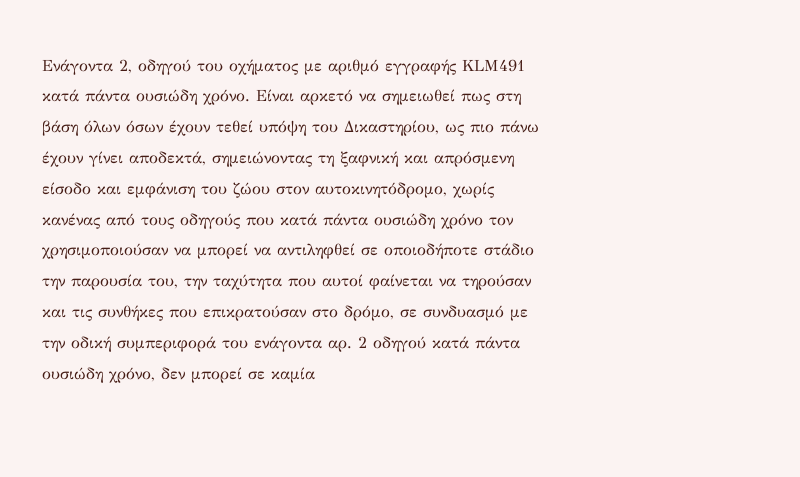Ενάγοντα 2, οδηγού του οχήματος με αριθμό εγγραφής ΚLM491 κατά πάντα ουσιώδη χρόνο. Είναι αρκετό να σημειωθεί πως στη βάση όλων όσων έχουν τεθεί υπόψη του Δικαστηρίου, ως πιο πάνω έχουν γίνει αποδεκτά, σημειώνοντας τη ξαφνική και απρόσμενη είσοδο και εμφάνιση του ζώου στον αυτοκινητόδρομο, χωρίς κανένας από τους οδηγούς που κατά πάντα ουσιώδη χρόνο τον χρησιμοποιούσαν να μπορεί να αντιληφθεί σε οποιοδήποτε στάδιο την παρουσία του, την ταχύτητα που αυτοί φαίνεται να τηρούσαν και τις συνθήκες που επικρατούσαν στο δρόμο, σε συνδυασμό με την οδική συμπεριφορά του ενάγοντα αρ. 2 οδηγού κατά πάντα ουσιώδη χρόνο, δεν μπορεί σε καμία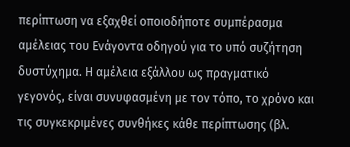περίπτωση να εξαχθεί οποιοδήποτε συμπέρασμα αμέλειας του Ενάγοντα οδηγού για το υπό συζήτηση δυστύχημα. Η αμέλεια εξάλλου ως πραγματικό γεγονός, είναι συνυφασμένη με τον τόπο, το χρόνο και τις συγκεκριμένες συνθήκες κάθε περίπτωσης (βλ.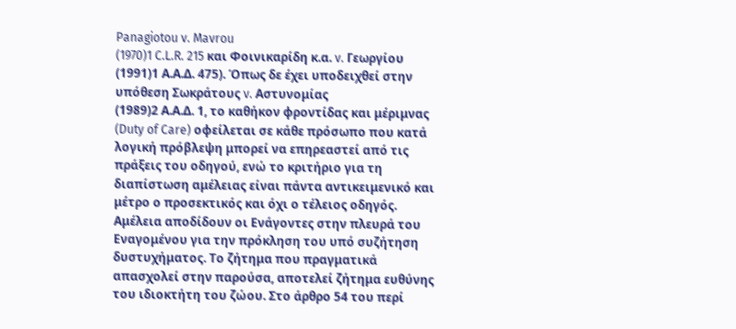Panagiotou v. Mavrou
(1970)1 C.L.R. 215 και Φοινικαρίδη κ.α. v. Γεωργίου
(1991)1 Α.Α.Δ. 475). Όπως δε έχει υποδειχθεί στην υπόθεση Σωκράτους v. Αστυνομίας
(1989)2 Α.Α.Δ. 1, το καθήκον φροντίδας και μέριμνας (Duty of Care) οφείλεται σε κάθε πρόσωπο που κατά λογική πρόβλεψη μπορεί να επηρεαστεί από τις πράξεις του οδηγού, ενώ το κριτήριο για τη διαπίστωση αμέλειας είναι πάντα αντικειμενικό και μέτρο ο προσεκτικός και όχι ο τέλειος οδηγός. Αμέλεια αποδίδουν οι Ενάγοντες στην πλευρά του Εναγομένου για την πρόκληση του υπό συζήτηση δυστυχήματος. Το ζήτημα που πραγματικά απασχολεί στην παρούσα, αποτελεί ζήτημα ευθύνης του ιδιοκτήτη του ζώου. Στο άρθρο 54 του περί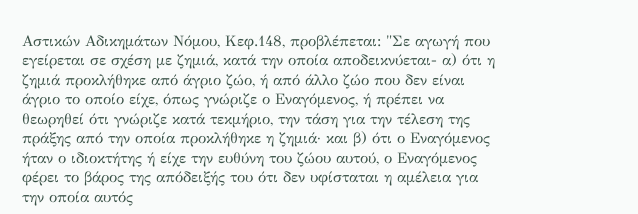Αστικών Αδικημάτων Νόμου, Κεφ.148, προβλέπεται: "Σε αγωγή που εγείρεται σε σχέση με ζημιά, κατά την οποία αποδεικνύεται- α) ότι η ζημιά προκλήθηκε από άγριο ζώο, ή από άλλο ζώο που δεν είναι άγριο το οποίο είχε, όπως γνώριζε ο Εναγόμενος, ή πρέπει να θεωρηθεί ότι γνώριζε κατά τεκμήριο, την τάση για την τέλεση της πράξης από την οποία προκλήθηκε η ζημιά· και β) ότι ο Εναγόμενος ήταν ο ιδιοκτήτης ή είχε την ευθύνη του ζώου αυτού, ο Εναγόμενος φέρει το βάρος της απόδειξής του ότι δεν υφίσταται η αμέλεια για την οποία αυτός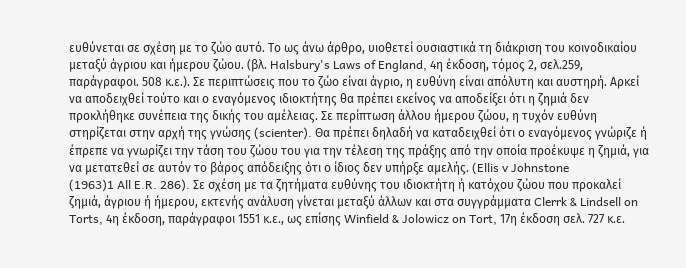ευθύνεται σε σχέση με το ζώο αυτό. Το ως άνω άρθρο, υιοθετεί ουσιαστικά τη διάκριση του κοινοδικαίου μεταξύ άγριου και ήμερου ζώου. (βλ. Halsbury's Laws of England, 4η έκδοση, τόμος 2, σελ.259, παράγραφοι. 508 κ.ε.). Σε περιπτώσεις που το ζώο είναι άγριο, η ευθύνη είναι απόλυτη και αυστηρή. Αρκεί να αποδειχθεί τούτο και ο εναγόμενος ιδιοκτήτης θα πρέπει εκείνος να αποδείξει ότι η ζημιά δεν προκλήθηκε συνέπεια της δικής του αμέλειας. Σε περίπτωση άλλου ήμερου ζώου, η τυχόν ευθύνη στηρίζεται στην αρχή της γνώσης (scienter). Θα πρέπει δηλαδή να καταδειχθεί ότι ο εναγόμενος γνώριζε ή έπρεπε να γνωρίζει την τάση του ζώου του για την τέλεση της πράξης από την οποία προέκυψε η ζημιά, για να μετατεθεί σε αυτόν το βάρος απόδειξης ότι ο ίδιος δεν υπήρξε αμελής. (Ellis v Johnstone
(1963)1 All E.R. 286). Σε σχέση με τα ζητήματα ευθύνης του ιδιοκτήτη ή κατόχου ζώου που προκαλεί ζημιά, άγριου ή ήμερου, εκτενής ανάλυση γίνεται μεταξύ άλλων και στα συγγράμματα Clerrk & Lindsell on Torts, 4η έκδοση, παράγραφοι 1551 κ.ε., ως επίσης Winfield & Jolowicz on Tort, 17η έκδοση σελ. 727 κ.ε.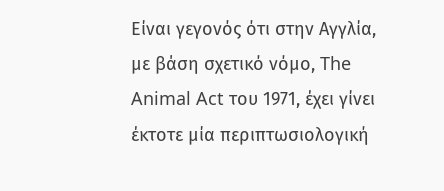Είναι γεγονός ότι στην Αγγλία, με βάση σχετικό νόμο, The Animal Act του 1971, έχει γίνει έκτοτε μία περιπτωσιολογική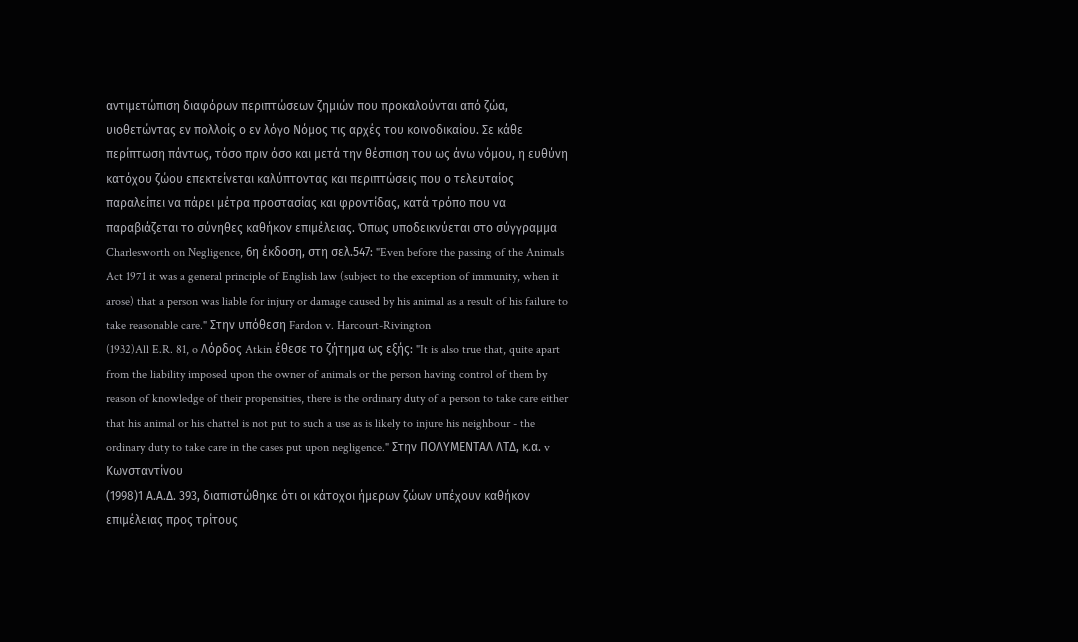αντιμετώπιση διαφόρων περιπτώσεων ζημιών που προκαλούνται από ζώα, υιοθετώντας εν πολλοίς ο εν λόγο Νόμος τις αρχές του κοινοδικαίου. Σε κάθε περίπτωση πάντως, τόσο πριν όσο και μετά την θέσπιση του ως άνω νόμου, η ευθύνη κατόχου ζώου επεκτείνεται καλύπτοντας και περιπτώσεις που ο τελευταίος παραλείπει να πάρει μέτρα προστασίας και φροντίδας, κατά τρόπο που να παραβιάζεται το σύνηθες καθήκον επιμέλειας. Όπως υποδεικνύεται στο σύγγραμμα Charlesworth on Negligence, 6η έκδοση, στη σελ.547: "Even before the passing of the Animals Act 1971 it was a general principle of English law (subject to the exception of immunity, when it arose) that a person was liable for injury or damage caused by his animal as a result of his failure to take reasonable care." Στην υπόθεση Fardon v. Harcourt-Rivington
(1932)All E.R. 81, o Λόρδος Atkin έθεσε το ζήτημα ως εξής: "It is also true that, quite apart from the liability imposed upon the owner of animals or the person having control of them by reason of knowledge of their propensities, there is the ordinary duty of a person to take care either that his animal or his chattel is not put to such a use as is likely to injure his neighbour - the ordinary duty to take care in the cases put upon negligence." Στην ΠΟΛΥΜΕΝΤΑΛ ΛΤΔ, κ.α. v Κωνσταντίνου
(1998)1 Α.Α.Δ. 393, διαπιστώθηκε ότι οι κάτοχοι ήμερων ζώων υπέχουν καθήκον επιμέλειας προς τρίτους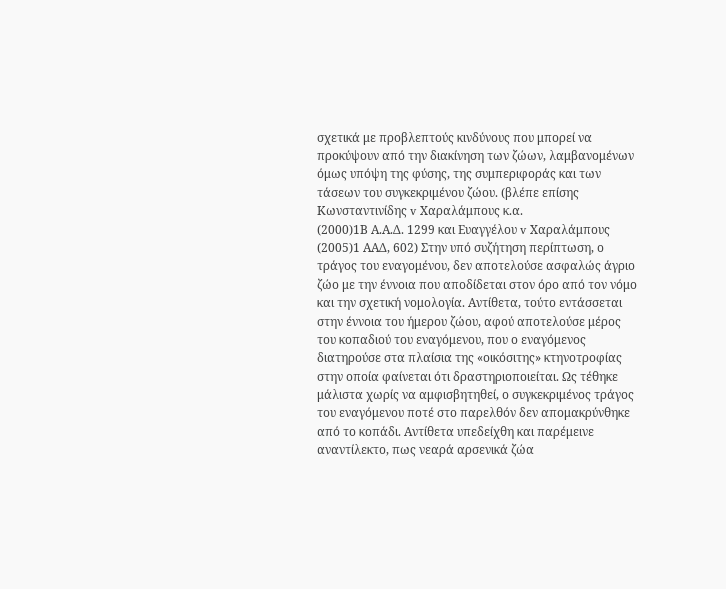σχετικά με προβλεπτούς κινδύνους που μπορεί να προκύψουν από την διακίνηση των ζώων, λαμβανομένων όμως υπόψη της φύσης, της συμπεριφοράς και των τάσεων του συγκεκριμένου ζώου. (βλέπε επίσης Κωνσταντινίδης v Χαραλάμπους κ.α.
(2000)1Β Α.Α.Δ. 1299 και Ευαγγέλου v Χαραλάμπους
(2005)1 ΑΑΔ, 602) Στην υπό συζήτηση περίπτωση, ο τράγος του εναγομένου, δεν αποτελούσε ασφαλώς άγριο ζώο με την έννοια που αποδίδεται στον όρο από τον νόμο και την σχετική νομολογία. Αντίθετα, τούτο εντάσσεται στην έννοια του ήμερου ζώου, αφού αποτελούσε μέρος του κοπαδιού του εναγόμενου, που ο εναγόμενος διατηρούσε στα πλαίσια της «οικόσιτης» κτηνοτροφίας στην οποία φαίνεται ότι δραστηριοποιείται. Ως τέθηκε μάλιστα χωρίς να αμφισβητηθεί, ο συγκεκριμένος τράγος του εναγόμενου ποτέ στο παρελθόν δεν απομακρύνθηκε από το κοπάδι. Αντίθετα υπεδείχθη και παρέμεινε αναντίλεκτο, πως νεαρά αρσενικά ζώα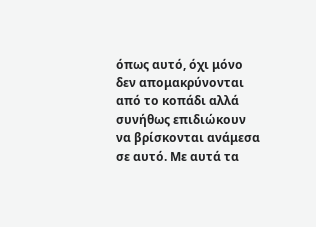όπως αυτό, όχι μόνο δεν απομακρύνονται από το κοπάδι αλλά συνήθως επιδιώκουν να βρίσκονται ανάμεσα σε αυτό. Με αυτά τα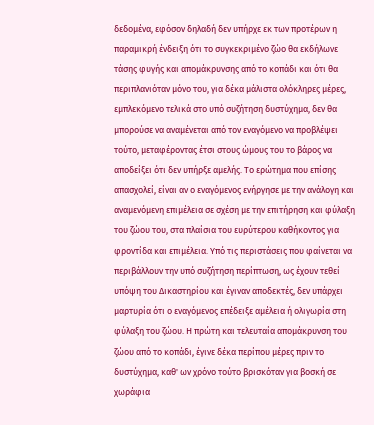δεδομένα, εφόσον δηλαδή δεν υπήρχε εκ των προτέρων η παραμικρή ένδειξη ότι το συγκεκριμένο ζώο θα εκδήλωνε τάσης φυγής και απομάκρυνσης από το κοπάδι και ότι θα περιπλανιόταν μόνο του, για δέκα μάλιστα ολόκληρες μέρες, εμπλεκόμενο τελικά στο υπό συζήτηση δυστύχημα, δεν θα μπορούσε να αναμένεται από τον εναγόμενο να προβλέψει τούτο, μεταφέροντας έτσι στους ώμους του το βάρος να αποδείξει ότι δεν υπήρξε αμελής. Το ερώτημα που επίσης απασχολεί, είναι αν ο εναγόμενος ενήργησε με την ανάλογη και αναμενόμενη επιμέλεια σε σχέση με την επιτήρηση και φύλαξη του ζώου του, στα πλαίσια του ευρύτερου καθήκοντος για φροντίδα και επιμέλεια. Υπό τις περιστάσεις που φαίνεται να περιβάλλουν την υπό συζήτηση περίπτωση, ως έχουν τεθεί υπόψη του Δικαστηρίου και έγιναν αποδεκτές, δεν υπάρχει μαρτυρία ότι ο εναγόμενος επέδειξε αμέλεια ή ολιγωρία στη φύλαξη του ζώου. Η πρώτη και τελευταία απομάκρυνση του ζώου από το κοπάδι, έγινε δέκα περίπου μέρες πριν το δυστύχημα, καθ' ων χρόνο τούτο βρισκόταν για βοσκή σε χωράφια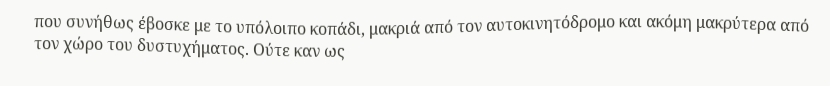που συνήθως έβοσκε με το υπόλοιπο κοπάδι, μακριά από τον αυτοκινητόδρομο και ακόμη μακρύτερα από τον χώρο του δυστυχήματος. Ούτε καν ως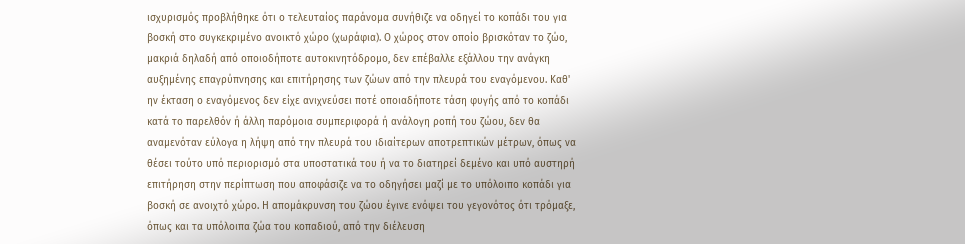ισχυρισμός προβλήθηκε ότι ο τελευταίος παράνομα συνήθιζε να οδηγεί το κοπάδι του για βοσκή στο συγκεκριμένο ανοικτό χώρο (χωράφια). Ο χώρος στον οποίο βρισκόταν το ζώο, μακριά δηλαδή από οποιοδήποτε αυτοκινητόδρομο, δεν επέβαλλε εξάλλου την ανάγκη αυξημένης επαγρύπνησης και επιτήρησης των ζώων από την πλευρά του εναγόμενου. Καθ' ην έκταση ο εναγόμενος δεν είχε ανιχνεύσει ποτέ οποιαδήποτε τάση φυγής από το κοπάδι κατά το παρελθόν ή άλλη παρόμοια συμπεριφορά ή ανάλογη ροπή του ζώου, δεν θα αναμενόταν εύλογα η λήψη από την πλευρά του ιδιαίτερων αποτρεπτικών μέτρων, όπως να θέσει τούτο υπό περιορισμό στα υποστατικά του ή να το διατηρεί δεμένο και υπό αυστηρή επιτήρηση στην περίπτωση που αποφάσιζε να το οδηγήσει μαζί με το υπόλοιπο κοπάδι για βοσκή σε ανοιχτό χώρο. Η απομάκρυνση του ζώου έγινε ενόψει του γεγονότος ότι τρόμαξε, όπως και τα υπόλοιπα ζώα του κοπαδιού, από την διέλευση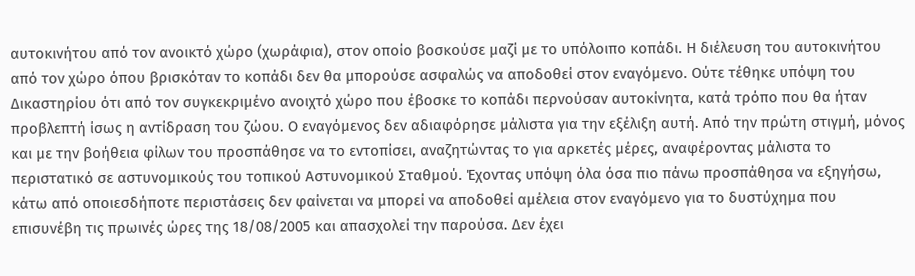αυτοκινήτου από τον ανοικτό χώρο (χωράφια), στον οποίο βοσκούσε μαζί με το υπόλοιπο κοπάδι. Η διέλευση του αυτοκινήτου από τον χώρο όπου βρισκόταν το κοπάδι δεν θα μπορούσε ασφαλώς να αποδοθεί στον εναγόμενο. Ούτε τέθηκε υπόψη του Δικαστηρίου ότι από τον συγκεκριμένο ανοιχτό χώρο που έβοσκε το κοπάδι περνούσαν αυτοκίνητα, κατά τρόπο που θα ήταν προβλεπτή ίσως η αντίδραση του ζώου. Ο εναγόμενος δεν αδιαφόρησε μάλιστα για την εξέλιξη αυτή. Από την πρώτη στιγμή, μόνος και με την βοήθεια φίλων του προσπάθησε να το εντοπίσει, αναζητώντας το για αρκετές μέρες, αναφέροντας μάλιστα το περιστατικό σε αστυνομικούς του τοπικού Αστυνομικού Σταθμού. Έχοντας υπόψη όλα όσα πιο πάνω προσπάθησα να εξηγήσω, κάτω από οποιεσδήποτε περιστάσεις δεν φαίνεται να μπορεί να αποδοθεί αμέλεια στον εναγόμενο για το δυστύχημα που επισυνέβη τις πρωινές ώρες της 18/08/2005 και απασχολεί την παρούσα. Δεν έχει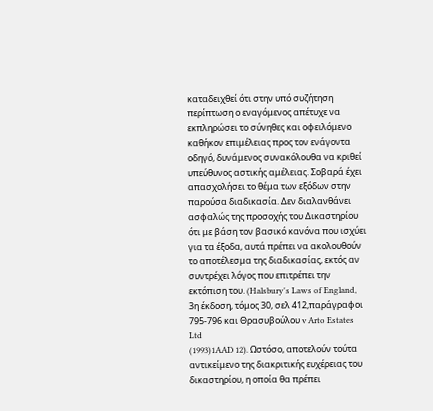καταδειχθεί ότι στην υπό συζήτηση περίπτωση ο εναγόμενος απέτυχε να εκπληρώσει το σύνηθες και οφειλόμενο καθήκον επιμέλειας προς τον ενάγοντα οδηγό, δυνάμενος συνακόλουθα να κριθεί υπεύθυνος αστικής αμέλειας. Σοβαρά έχει απασχολήσει το θέμα των εξόδων στην παρούσα διαδικασία. Δεν διαλανθάνει ασφαλώς της προσοχής του Δικαστηρίου ότι με βάση τον βασικό κανόνα που ισχύει για τα έξοδα, αυτά πρέπει να ακολουθούν το αποτέλεσμα της διαδικασίας, εκτός αν συντρέχει λόγος που επιτρέπει την εκτόπιση του. (Halsbury's Laws of England, 3η έκδοση, τόμος 30, σελ 412,παράγραφοι 795-796 και Θρασυβούλου v Arto Estates Ltd
(1993)1AAD 12). Ωστόσο, αποτελούν τούτα αντικείμενο της διακριτικής ευχέρειας του δικαστηρίου, η οποία θα πρέπει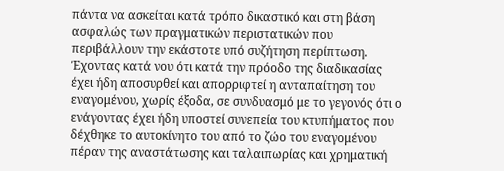πάντα να ασκείται κατά τρόπο δικαστικό και στη βάση ασφαλώς των πραγματικών περιστατικών που περιβάλλουν την εκάστοτε υπό συζήτηση περίπτωση. Έχοντας κατά νου ότι κατά την πρόοδο της διαδικασίας έχει ήδη αποσυρθεί και απορριφτεί η ανταπαίτηση του εναγομένου, χωρίς έξοδα, σε συνδυασμό με το γεγονός ότι ο ενάγοντας έχει ήδη υποστεί συνεπεία του κτυπήματος που δέχθηκε το αυτοκίνητο του από το ζώο του εναγομένου πέραν της αναστάτωσης και ταλαιπωρίας και χρηματική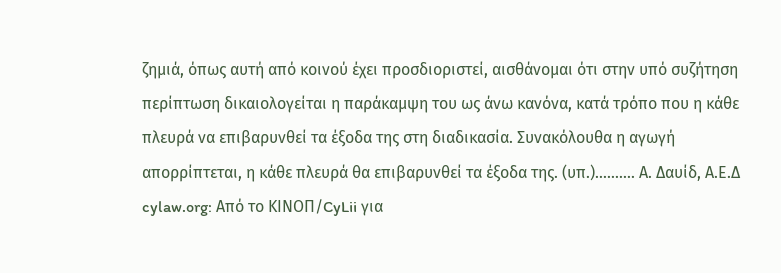ζημιά, όπως αυτή από κοινού έχει προσδιοριστεί, αισθάνομαι ότι στην υπό συζήτηση περίπτωση δικαιολογείται η παράκαμψη του ως άνω κανόνα, κατά τρόπο που η κάθε πλευρά να επιβαρυνθεί τα έξοδα της στη διαδικασία. Συνακόλουθα η αγωγή απορρίπτεται, η κάθε πλευρά θα επιβαρυνθεί τα έξοδα της. (υπ.).......... Α. Δαυίδ, Α.Ε.Δ cylaw.org: Από το ΚΙΝOΠ/CyLii για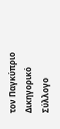τον Παγκύπριο Δικηγορικό Σύλλογο